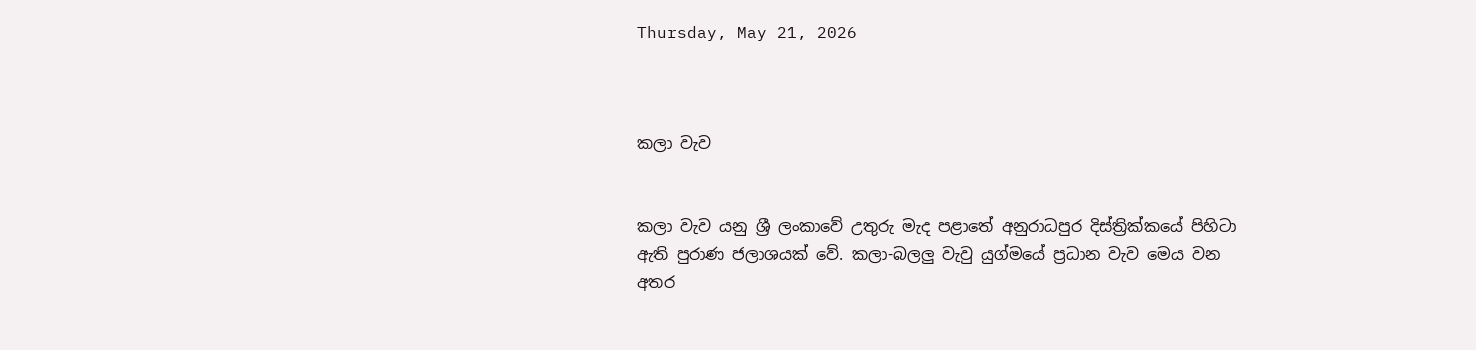Thursday, May 21, 2026



කලා වැව


කලා වැව යනු ශ්‍රී ලංකාවේ උතුරු මැද පළාතේ අනුරාධපුර දිස්ත්‍රික්කයේ පිහිටා ඇති පුරාණ ජලාශයක් වේ. කලා-බලලු වැවු යුග්මයේ ප්‍රධාන වැව මෙය වන අතර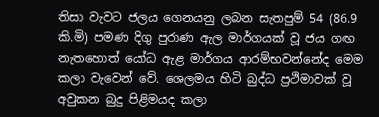තිසා වැවට ජලය ගෙනයනු ලබන සැතපුම් 54 (86.9 කි.මි) පමණ දිගු පුරාණ ඇල මාර්ගයක් වූ ජය ගඟ නැතහොත් යෝධ ඇළ මාර්ගය ආරම්භවන්නේද මෙම කලා වැවෙන් වේ. ශෙලමය හිටි බුද්ධ ප්‍රථිමාවක් වූ අවුකන බුදු පිළිමයද කලා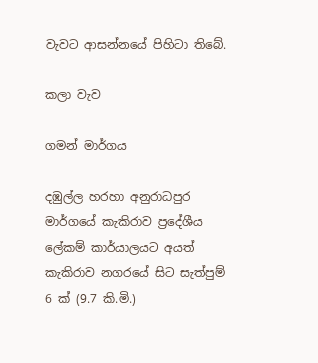වැවට ආසන්නයේ පිහිටා තිබේ.

කලා වැව

ගමන් මාර්ගය

දඹුල්ල හරහා අනුරාධපුර මාර්ගයේ කැකිරාව ප්‍රදේශීය ලේකම් කාර්යාලයට අයත් කැකිරාව නගරයේ සිට සැත්පුම් 6 ක් (9.7 කි.මි.)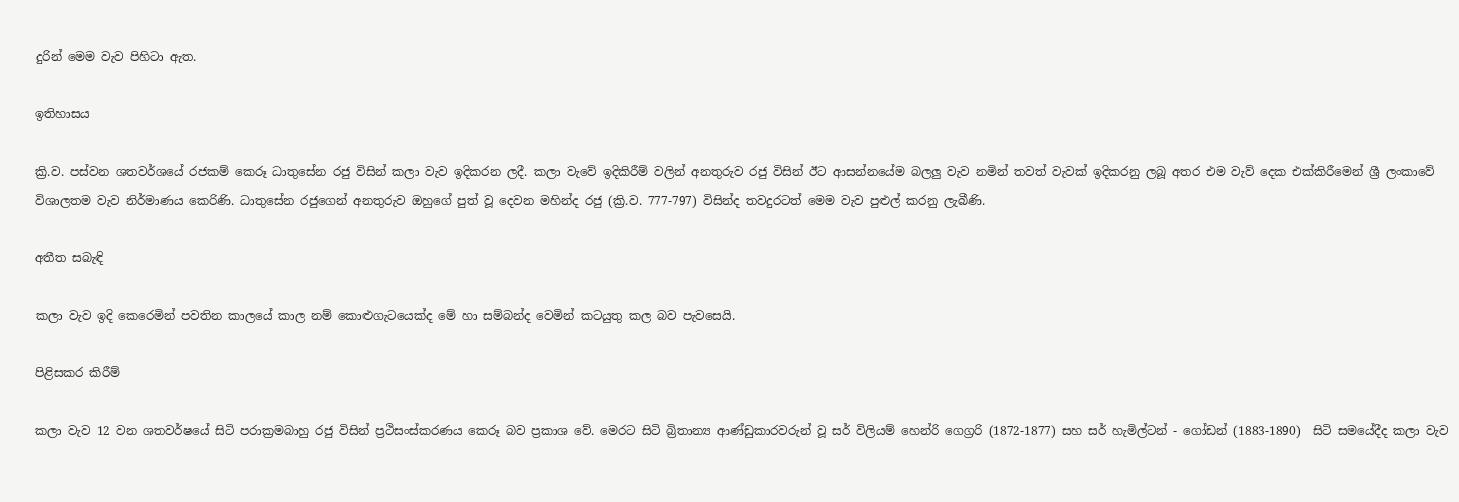දුරින් මෙම වැව පිහිටා ඇත.

ඉතිහාසය

ක්‍රි.ව. පස්වන ශතවර්ශයේ රජකම් කෙරූ ධාතුසේන රජු විසින් කලා වැව ඉදිකරන ලදී. කලා වැවේ ඉදිකිරීම් වලින් අනතුරුව රජු විසින් ඊට ආසන්නයේම බලලු වැව නමින් තවත් වැවක් ඉදිකරනු ලබූ අතර එම වැව් දෙක එක්කිරීමෙන් ශ්‍රී ලංකාවේ විශාලතම වැව නිර්මාණය කෙරිණි. ධාතුසේන රජුගෙන් අනතුරුව ඔහුගේ පුත් වූ දෙවන මහින්ද රජු (ක්‍රි.ව. 777-797) විසින්ද තවදුරටත් මෙම වැව පුළුල් කරනු ලැබීණි.

අතීත සබැඳි

කලා වැව ඉදි කෙරෙමින් පවතින කාලයේ කාල නම් කොළුගැටයෙක්ද මේ හා සම්බන්ද වෙමින් කටයුතු කල බව පැවසෙයි.

පිළිසකර කිරීම්

කලා වැව 12 වන ශතවර්ෂයේ සිටි පරාක්‍රමබාහු රජු විසින් ප්‍රථිසංස්කරණය කෙරූ බව ප්‍රකාශ වේ. මෙරට සිටි බ්‍රිතාන්‍ය ආණ්ඩුකාරවරුන් වූ සර් විලියම් හෙන්රි ගෙග්‍රරි (1872-1877) සහ සර් හැමිල්ටන් - ගෝඩන් (1883-1890)  සිටි සමයේදීද කලා වැව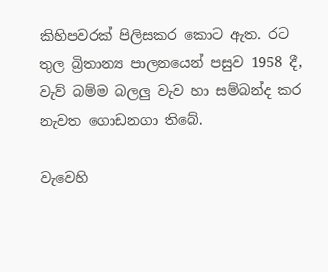කිහිපවරක් පිලිසකර කොට ඇත. රට තුල බ්‍රිතාන්‍ය පාලනයෙන් පසුව 1958 දී, වැව් බම්ම බලලු වැව හා සම්බන්ද කර නැවත ගොඩනගා තිබේ.

වැවෙහි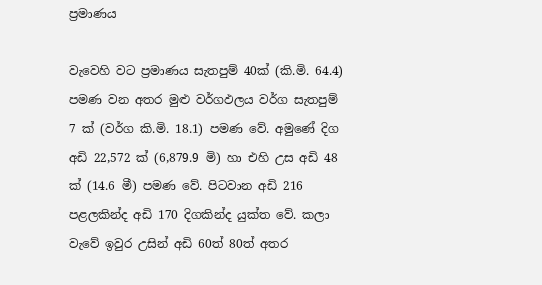ප්‍රමාණය

වැවෙහි වට ප්‍රමාණය සැතපුම් 40ක් (කි.මි. 64.4) පමණ වන අතර මුළු වර්ගඵලය වර්ග සැතපුම් 7 ක් (වර්ග කි.මි. 18.1) පමණ වේ. අමුණේ දිග අඩි 22,572 ක් (6,879.9 මි) හා එහි උස අඩි 48 ක් (14.6 මී) පමණ වේ. පිටවාන අඩි 216 පළලකින්ද අඩි 170 දිගකින්ද යුක්ත වේ. කලා වැවේ ඉවුර උසින් අඩි 60ත් 80ත් අතර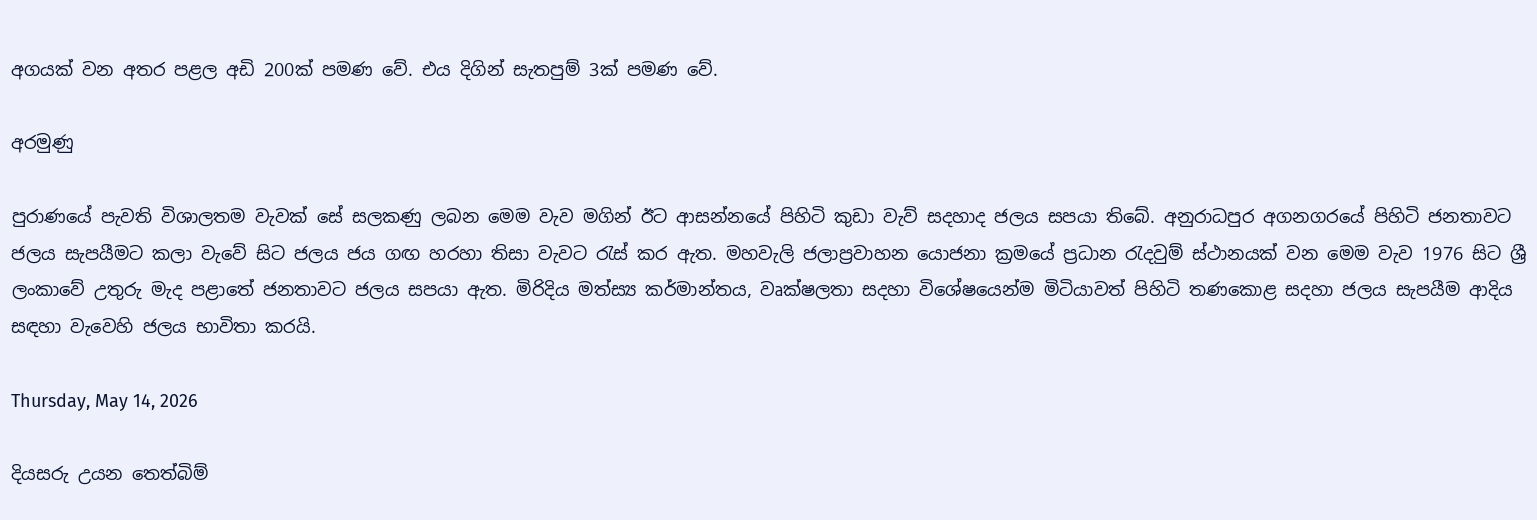අගයක් වන අතර පළල අඩි 200ක් පමණ වේ. එය දිගින් සැතපුම් 3ක් පමණ වේ.

අරමුණු

පුරාණයේ පැවති විශාලතම වැවක් සේ සලකණු ලබන මෙම වැව මගින් ඊට ආසන්නයේ පිහිටි කුඩා වැව් සදහාද ජලය සපයා තිබේ. අනුරාධපුර අගනගරයේ පිහිටි ජනතාවට ජලය සැපයීමට කලා වැවේ සිට ජලය ජය ගඟ හරහා තිසා වැවට රැස් කර ඇත. මහවැලි ජලාප්‍රවාහන යොජනා ක්‍රමයේ ප්‍රධාන රැදවුම් ස්ථානයක් වන මෙම වැව 1976 සිට ශ්‍රී ලංකාවේ උතුරු මැද පළාතේ ජනතාවට ජලය සපයා ඇත. මිරිදිය මත්ස්‍ය කර්මාන්තය, වෘක්ෂලතා සදහා විශේෂයෙන්ම මිටියාවත් පිහිටි තණකොළ සදහා ජලය සැපයීම ආදිය සඳහා වැවෙහි ජලය භාවිතා කරයි.

Thursday, May 14, 2026

දියසරු උයන තෙත්බිම්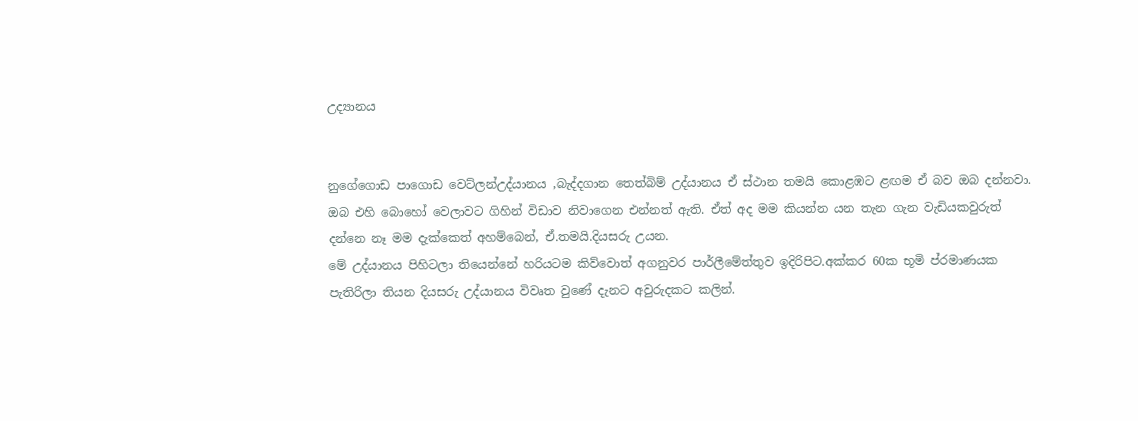උද්‍යානය


නුගේගොඩ පාගොඩ වෙට්ලන්උද්යානය ,බැද්දගාන තෙත්බිම් උද්යානය ඒ ස්ථාන තමයි කොළඹට ළඟම ඒ බව ඔබ දන්නවා. ඔබ එහි බොහෝ වෙලාවට ගිහින් විඩාව නිවාගෙන එන්නත් ඇති. ඒත් අද මම කියන්න යන තැන ගැන වැඩියකවුරුත් දන්නෙ නෑ මම දැක්කෙත් අහම්බෙන්, ඒ.තමයි.දියසරු උයන.
මේ උද්යානය පිහිටලා තියෙන්නේ හරියටම කිව්වොත් අගනුවර පාර්ලීමේත්තුව ඉදිරිපිට.අක්කර 60ක භූමි ප්රමාණයක පැතිරිලා තියන දියසරු උද්යානය විවෘත වුණේ දැනට අවුරුදකට කලින්.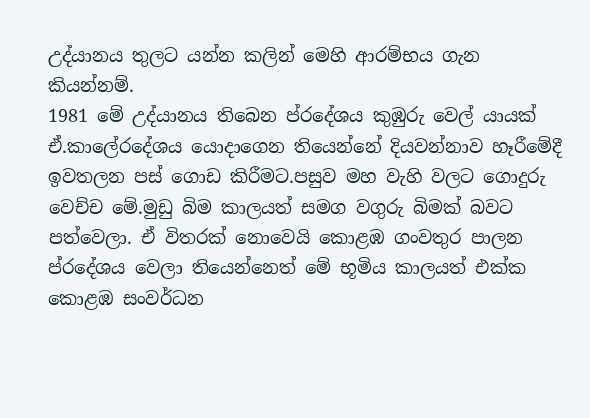උද්යානය තුලට යන්න කලින් මෙහි ආරම්භය ගැන කියන්නම්.
1981 මේ උද්යානය තිබෙන ප්රදේශය කුඹුරු වෙල් යායක් ඒ.කාලේරදේශය යොදාගෙන තියෙන්නේ දියවන්නාව හෑරීමේදී ඉවතලන පස් ගොඩ කිරීමට.පසුව මහ වැහි වලට ගොදුරු වෙච්ච මේ.මුඩු බිම කාලයත් සමග වගුරු බිමක් බවට පත්වෙලා. ඒ විතරක් නොවෙයි කොළඹ ගංවතුර පාලන ප්රදේශය වෙලා තියෙන්නෙත් මේ භූමිය කාලයත් එක්ක කොළඹ සංවර්ධන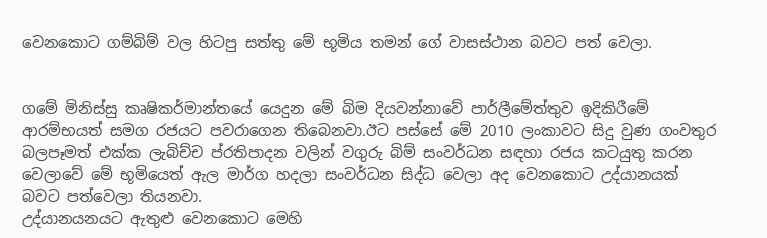වෙනකොට ගම්බිම් වල හිටපු සත්තු මේ භූමිය තමන් ගේ වාසස්ථාන බවට පත් වෙලා.


ගමේ මිනිස්සු කෘෂිකර්මාන්තයේ යෙදුන මේ බිම දියවන්නාවේ පාර්ලීමේත්තුව ඉදිකිරීමේ ආරම්භයත් සමග රජයට පවරාගෙන තිබෙනවා.ඊට පස්සේ මේ 2010 ලංකාවට සිදු වුණ ගංවතුර බලපෑමත් එක්ක ලැබිච්ච ප්රතිපාදන වලින් වගුරු බිම් සංවර්ධන සඳහා රජය කටයුතු කරන වෙලාවේ මේ භූමියෙත් ඇල මාර්ග හදලා සංවර්ධන සිද්ධ වෙලා අද වෙනකොට උද්යානයක් බවට පත්වෙලා තියනවා.
උද්යානයනයට ඇතුළු වෙනකොට මෙහි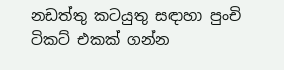නඩත්තු කටයුතු සඳාහා පුංචි ටිකට් එකක් ගන්න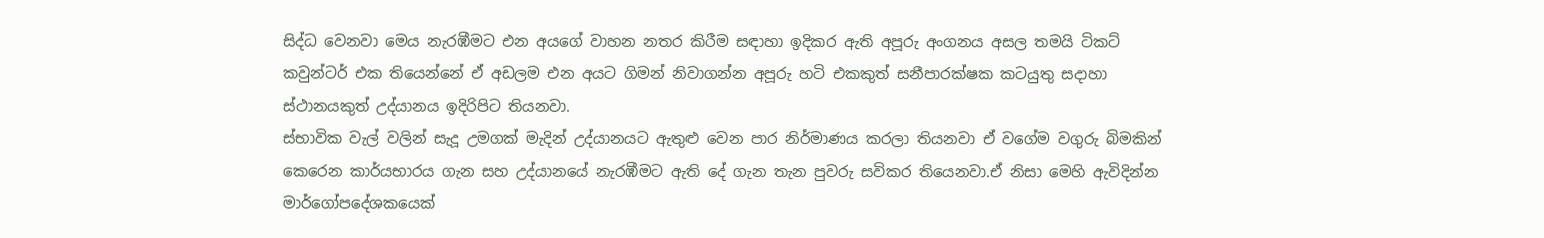සිද්ධ වෙනවා මෙය නැරඹීමට එන අයගේ වාහන නතර කිරීම සඳාහා ඉදිකර ඇති අපූරු අංගනය අසල තමයි ටිකට් කවුන්ටර් එක තියෙන්නේ ඒ අඩලම එන අයට ගිමන් නිවාගන්න අපූරු හටි එකකුත් සනීපාරක්ෂක කටයුතු සදාහා ස්ථානයකුත් උද්යානය ඉදිරිපිට තියනවා.
ස්භාවික වැල් වලින් සැදූ උමගක් මැදින් උද්යානයට ඇතුළු වෙන පාර නිර්මාණය කරලා තියනවා ඒ වගේම වගුරු බිමකින් කෙරෙන කාර්යභාරය ගැන සහ උද්යානයේ නැරඹීමට ඇති දේ ගැන තැන පුවරු සවිකර තියෙනවා.ඒ නිසා මෙහි ඇවිදින්න මාර්ගෝපදේශකයෙක්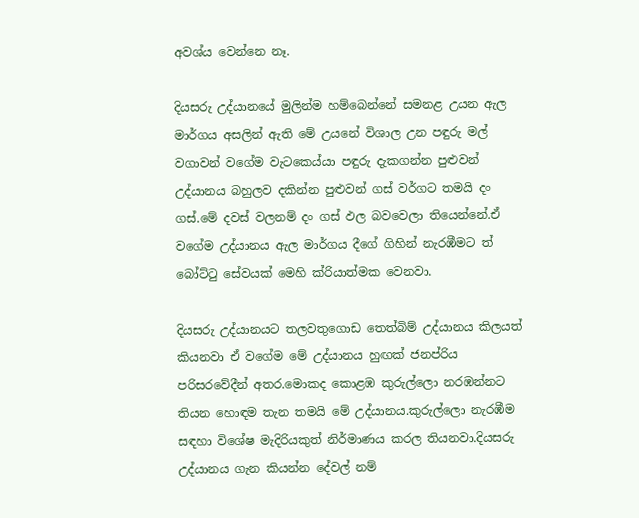අවශ්ය වෙන්නෙ නෑ.

දියසරු උද්යානයේ මුලින්ම හම්බෙන්නේ සමනළ උයන ඇල මාර්ගය අසලින් ඇති මේ උයනේ විශාල උන පඳුරු මල් වගාවන් වගේම වැටකෙය්යා පඳුරු දැකගන්න පුළුවන් උද්යානය බහුලව දකින්න පුළුවන් ගස් වර්ගට තමයි දං ගස්.මේ දවස් වලනම් දං ගස් ඵල බවවෙලා තියෙන්නේ.ඒ වගේම උද්යානය ඇල මාර්ගය දීගේ ගිහින් නැරඹීමට ත් බෝට්ටු සේවයක් මෙහි ක්රියාත්මක වෙනවා.

දියසරු උද්යානයට තලවතුගොඩ තෙත්බිම් උද්යානය කිලයත් කියනවා ඒ වගේම මේ උද්යානය හුඟක් ජනප්රිය පරිසරවේදීන් අතර.මොකද කොළඹ කුරුල්ලො නරඹන්නට තියන හොඳම තැන තමයි මේ උද්යානය.කුරුල්ලො නැරඹීම සඳහා විශේෂ මැදිරියකුත් නිර්මාණය කරල තියනවා.දියසරු උද්යානය ගැන කියන්න දේවල් නම්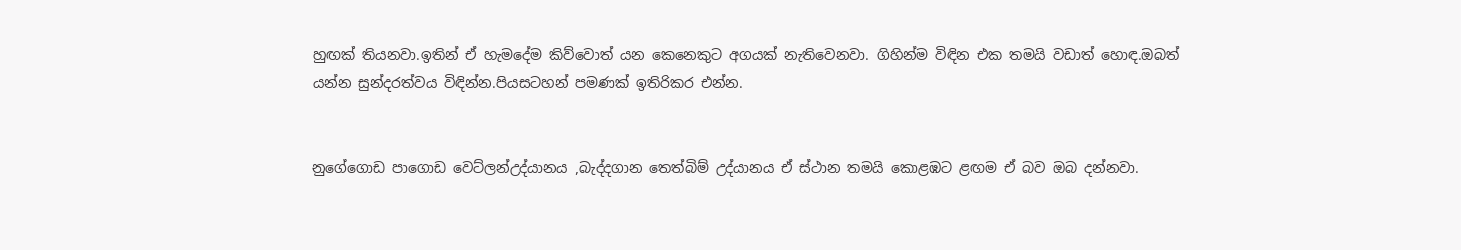හුඟක් තියනවා.ඉතින් ඒ හැමදේම කිව්වොත් යන කෙනෙකුට අගයක් නැතිවෙනවා. ගිහින්ම විඳින එක තමයි වඩාත් හොඳ.ඔබත් යන්න සුන්දරත්වය විඳින්න.පියසටහන් පමණක් ඉතිරිකර එන්න.


නුගේගොඩ පාගොඩ වෙට්ලන්උද්යානය ,බැද්දගාන තෙත්බිම් උද්යානය ඒ ස්ථාන තමයි කොළඹට ළඟම ඒ බව ඔබ දන්නවා.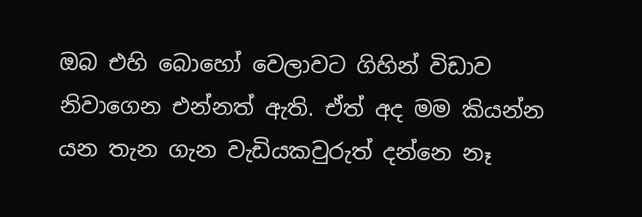ඔබ එහි බොහෝ වෙලාවට ගිහින් විඩාව නිවාගෙන එන්නත් ඇති. ඒත් අද මම කියන්න යන තැන ගැන වැඩියකවුරුත් දන්නෙ නෑ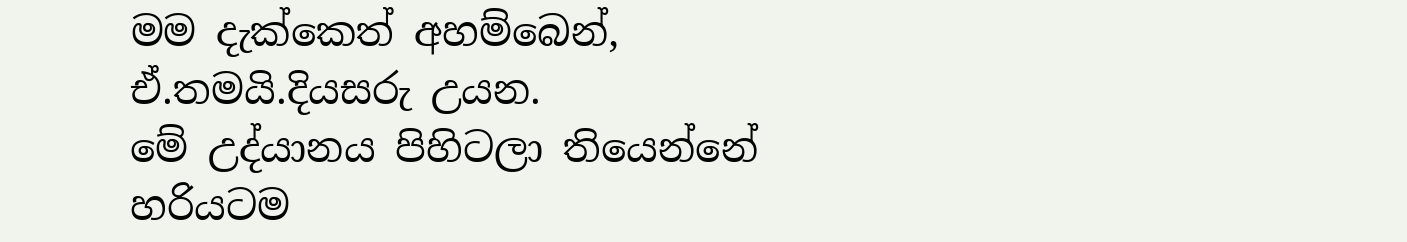මම දැක්කෙත් අහම්බෙන්, ඒ.තමයි.දියසරු උයන.
මේ උද්යානය පිහිටලා තියෙන්නේ හරියටම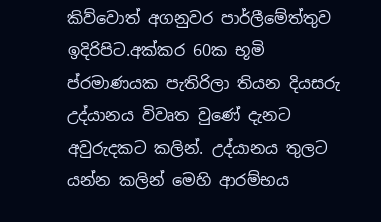කිව්වොත් අගනුවර පාර්ලීමේත්තුව ඉදිරිපිට.අක්කර 60ක භූමි ප්රමාණයක පැතිරිලා තියන දියසරු උද්යානය විවෘත වුණේ දැනට අවුරුදකට කලින්. උද්යානය තුලට යන්න කලින් මෙහි ආරම්භය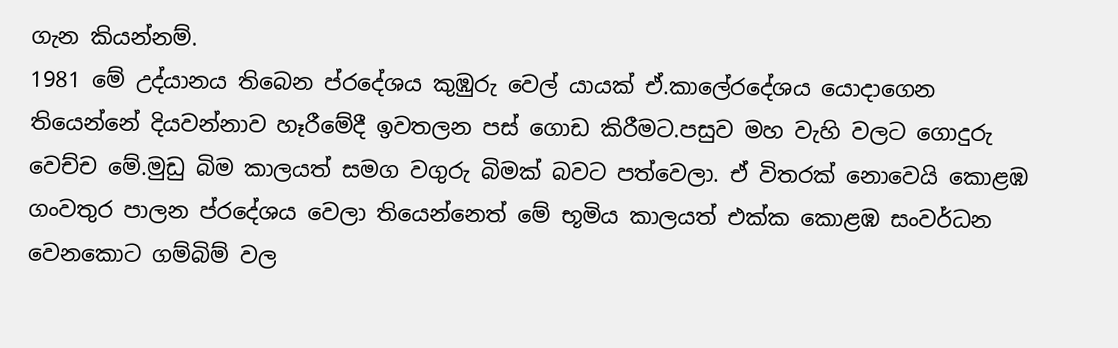ගැන කියන්නම්.
1981 මේ උද්යානය තිබෙන ප්රදේශය කුඹුරු වෙල් යායක් ඒ.කාලේරදේශය යොදාගෙන තියෙන්නේ දියවන්නාව හෑරීමේදී ඉවතලන පස් ගොඩ කිරීමට.පසුව මහ වැහි වලට ගොදුරු වෙච්ච මේ.මුඩු බිම කාලයත් සමග වගුරු බිමක් බවට පත්වෙලා. ඒ විතරක් නොවෙයි කොළඹ ගංවතුර පාලන ප්රදේශය වෙලා තියෙන්නෙත් මේ භූමිය කාලයත් එක්ක කොළඹ සංවර්ධන වෙනකොට ගම්බිම් වල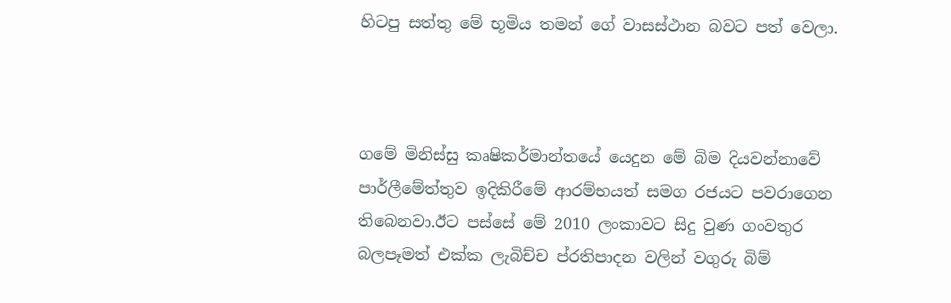හිටපු සත්තු මේ භූමිය තමන් ගේ වාසස්ථාන බවට පත් වෙලා.



ගමේ මිනිස්සු කෘෂිකර්මාන්තයේ යෙදුන මේ බිම දියවන්නාවේ පාර්ලීමේත්තුව ඉදිකිරීමේ ආරම්භයත් සමග රජයට පවරාගෙන තිබෙනවා.ඊට පස්සේ මේ 2010 ලංකාවට සිදු වුණ ගංවතුර බලපෑමත් එක්ක ලැබිච්ච ප්රතිපාදන වලින් වගුරු බිම්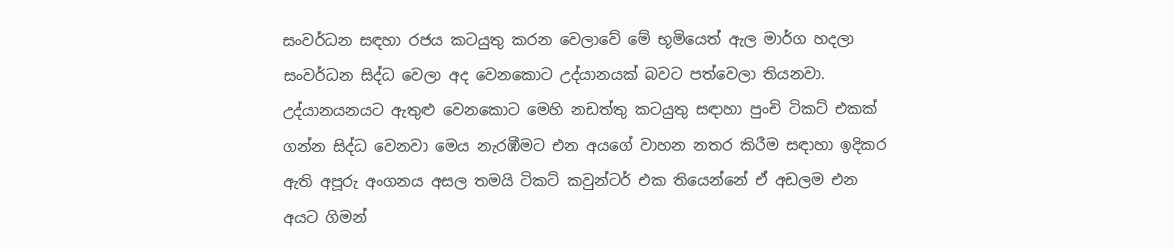සංවර්ධන සඳහා රජය කටයුතු කරන වෙලාවේ මේ භූමියෙත් ඇල මාර්ග හදලා සංවර්ධන සිද්ධ වෙලා අද වෙනකොට උද්යානයක් බවට පත්වෙලා තියනවා.
උද්යානයනයට ඇතුළු වෙනකොට මෙහි නඩත්තු කටයුතු සඳාහා පුංචි ටිකට් එකක් ගන්න සිද්ධ වෙනවා මෙය නැරඹීමට එන අයගේ වාහන නතර කිරීම සඳාහා ඉදිකර ඇති අපූරු අංගනය අසල තමයි ටිකට් කවුන්ටර් එක තියෙන්නේ ඒ අඩලම එන අයට ගිමන්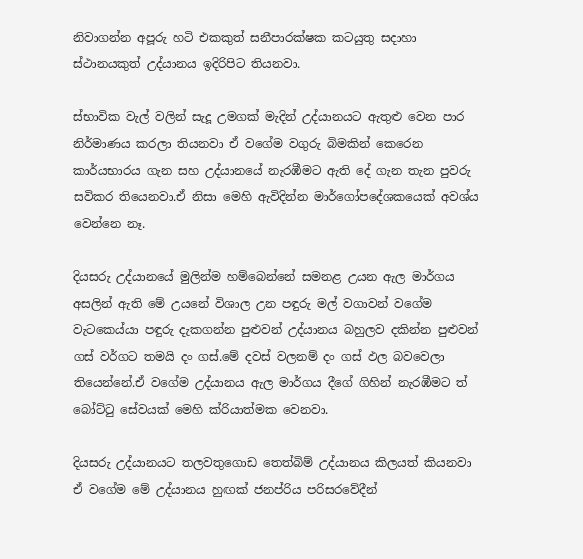නිවාගන්න අපූරු හටි එකකුත් සනීපාරක්ෂක කටයුතු සදාහා ස්ථානයකුත් උද්යානය ඉදිරිපිට තියනවා.

ස්භාවික වැල් වලින් සැදූ උමගක් මැදින් උද්යානයට ඇතුළු වෙන පාර නිර්මාණය කරලා තියනවා ඒ වගේම වගුරු බිමකින් කෙරෙන කාර්යභාරය ගැන සහ උද්යානයේ නැරඹීමට ඇති දේ ගැන තැන පුවරු සවිකර තියෙනවා.ඒ නිසා මෙහි ඇවිදින්න මාර්ගෝපදේශකයෙක් අවශ්ය වෙන්නෙ නෑ.

දියසරු උද්යානයේ මුලින්ම හම්බෙන්නේ සමනළ උයන ඇල මාර්ගය අසලින් ඇති මේ උයනේ විශාල උන පඳුරු මල් වගාවන් වගේම වැටකෙය්යා පඳුරු දැකගන්න පුළුවන් උද්යානය බහුලව දකින්න පුළුවන් ගස් වර්ගට තමයි දං ගස්.මේ දවස් වලනම් දං ගස් ඵල බවවෙලා තියෙන්නේ.ඒ වගේම උද්යානය ඇල මාර්ගය දීගේ ගිහින් නැරඹීමට ත් බෝට්ටු සේවයක් මෙහි ක්රියාත්මක වෙනවා.

දියසරු උද්යානයට තලවතුගොඩ තෙත්බිම් උද්යානය කිලයත් කියනවා ඒ වගේම මේ උද්යානය හුඟක් ජනප්රිය පරිසරවේදීන්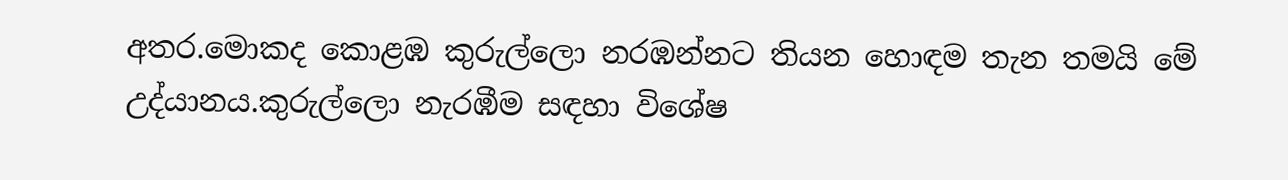අතර.මොකද කොළඹ කුරුල්ලො නරඹන්නට තියන හොඳම තැන තමයි මේ උද්යානය.කුරුල්ලො නැරඹීම සඳහා විශේෂ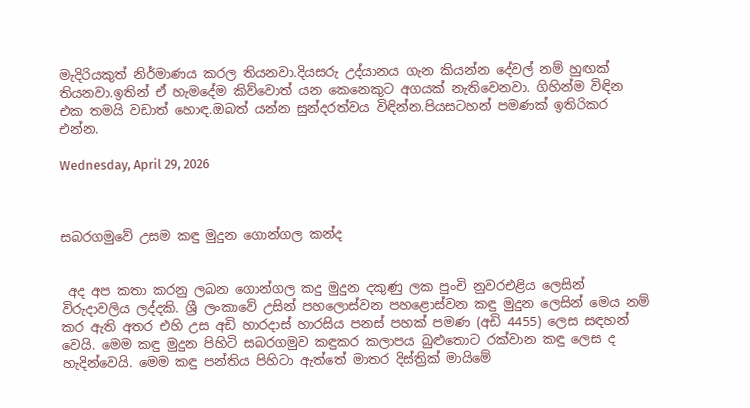මැදිරියකුත් නිර්මාණය කරල තියනවා.දියසරු උද්යානය ගැන කියන්න දේවල් නම් හුඟක් තියනවා.ඉතින් ඒ හැමදේම කිව්වොත් යන කෙනෙකුට අගයක් නැතිවෙනවා. ගිහින්ම විඳින එක තමයි වඩාත් හොඳ.ඔබත් යන්න සුන්දරත්වය විඳින්න.පියසටහන් පමණක් ඉතිරිකර එන්න.

Wednesday, April 29, 2026



සබරගමුවේ උසම කඳු මුදුන ගොන්ගල කන්ද


 අද අප කතා කරනු ලබන ගොන්ගල කදු මුදුන දකුණු ලක පුංචි නුවරඑළිය ලෙසින් විරුදාවලිය ලද්දකි. ශ්‍රී ලංකාවේ උසින් පහලොස්වන පහළොස්වන කඳු මුදුන ලෙසින් මෙය නම් කර ඇති අතර එහි උස අඩි හාරදාස් හාරසිය පනස් පහක් පමණ (අඩි 4455) ලෙස සඳහන් වෙයි. මෙම කඳු මුදුන පිහිටි සබරගමුව කඳුකර කලාපය බුළුතොට රක්වාන කඳු ලෙස ද හැදින්වෙයි. මෙම කඳු පන්තිය පිහිටා ඇත්තේ මාතර දිස්ත්‍රික් මායිමේ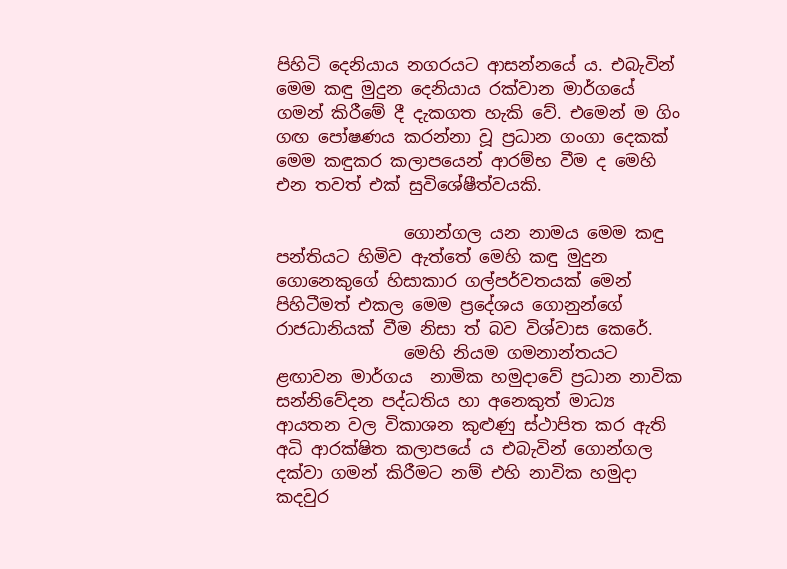පිහිටි දෙනියාය නගරයට ආසන්නයේ ය. එබැවින් මෙම කඳු මුදුන දෙනියාය රක්වාන මාර්ගයේ ගමන් කිරීමේ දී දැකගත හැකි වේ. එමෙන් ම ගිං ගඟ පෝෂණය කරන්නා වූ ප්‍රධාන ගංගා දෙකක් මෙම කඳුකර කලාපයෙන් ආරම්භ වීම ද මෙහි එන තවත් එක් සුවිශේෂීත්වයකි.

               ගොන්ගල යන නාමය මෙම කඳු පන්තියට හිමිව ඇත්තේ මෙහි කඳු මුදුන ගොනෙකුගේ හිසාකාර ගල්පර්වතයක් මෙන් පිහිටීමත් එකල මෙම ප්‍රදේශය ගොනුන්ගේ රාජධානියක් වීම නිසා ත් බව විශ්වාස කෙරේ.
               මෙහි නියම ගමනාන්තයට ළඟාවන මාර්ගය  නාමික හමුදාවේ ප්‍රධාන නාවික සන්නිවේදන පද්ධතිය හා අනෙකුත් මාධ්‍ය ආයතන වල විකාශන කුළුණු ස්ථාපිත කර ඇති අධි ආරක්ෂිත කලාපයේ ය එබැවින් ගොන්ගල දක්වා ගමන් කිරීමට නම් එහි නාවික හමුදා කදවුර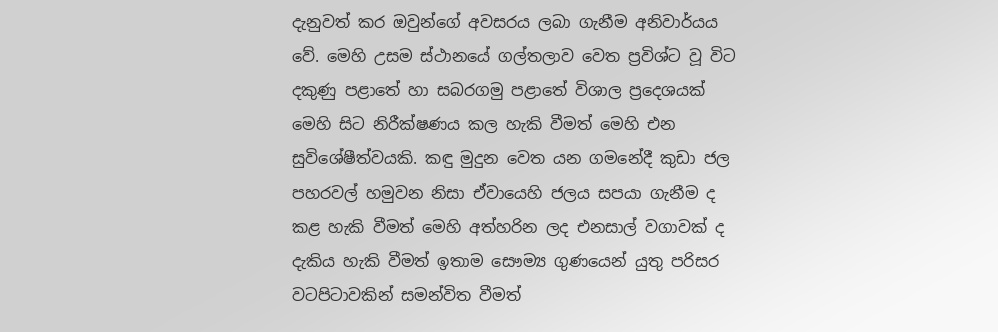දැනුවත් කර ඔවුන්ගේ අවසරය ලබා ගැනීම අනිවාර්යය වේ. මෙහි උසම ස්ථානයේ ගල්තලාව වෙත ප්‍රවිශ්ට වූ විට දකුණු පළාතේ හා සබරගමු පළාතේ විශාල ප්‍රදෙශයක් මෙහි සිට නිරීක්ෂණය කල හැකි වීමත් මෙහි එන සුවිශේෂීත්වයකි. කඳු මුදුන වෙත යන ගමනේදී කුඩා ජල පහරවල් හමුවන නිසා ඒවායෙහි ජලය සපයා ගැනීම ද කළ හැකි වීමත් මෙහි අත්හරින ලද එනසාල් වගාවක් ද දැකිය හැකි වීමත් ඉතාම සෞම්‍ය ගුණයෙන් යුතු පරිසර වටපිටාවකින් සමන්විත වීමත්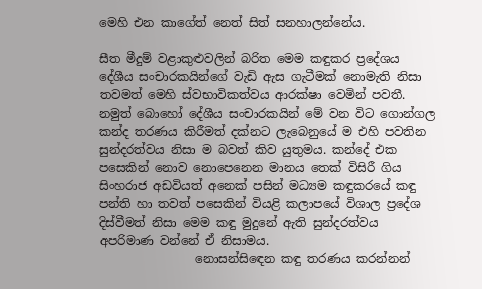මෙහි එන කාගේත් නෙත් සිත් සනහාලන්නේය.

සීත මීදුම් වළාකුළුවලින් බරිත මෙම කඳුකර ප්‍රදේශය දේශීය සංචාරකයින්ගේ වැඩි ඇස ගැටීමක් නොමැති නිසා තවමත් මෙහි ස්වභාවිකත්වය ආරක්ෂා වෙමින් පවතී. නමුත් බොහෝ දේශීය සංචාරකයින් මේ වන විට ගොන්ගල කන්ද තරණය කිරීමත් දක්නට ලැබෙනුයේ ම එහි පවතින සුන්දරත්වය නිසා ම බවත් කිව යුතුමය. කන්දේ එක පසෙකින් නොව නොපෙනෙන මානය තෙක් විසිරී ගිය සිංහරාජ අඩවියත් අනෙක් පසින් මධ්‍යම කඳුකරයේ කඳු පන්ති හා තවත් පසෙකින් වියළි කලාපයේ විශාල ප්‍රදේශ දිස්වීමත් නිසා මෙම කඳු මුදුනේ ඇති සුන්දරත්වය අපරිමාණ වන්නේ ඒ නිසාමය.
                නොසන්සිඳෙන කඳු තරණය කරන්නන්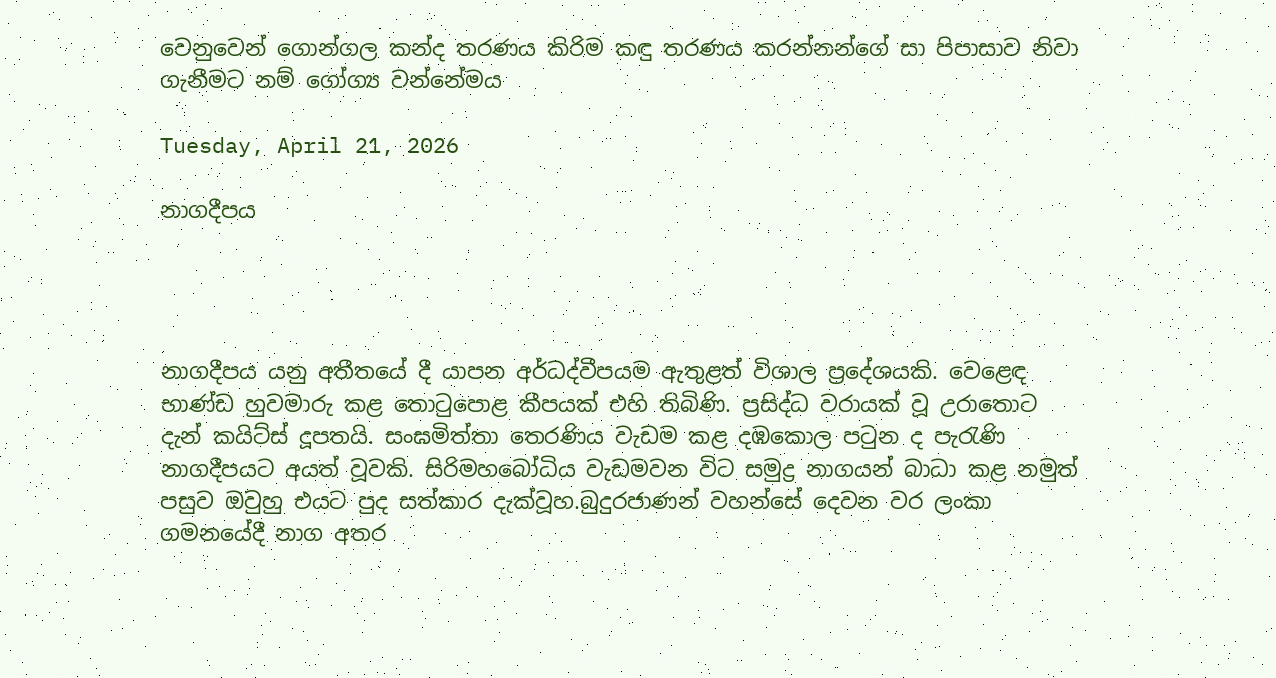වෙනුවෙන් ගොන්ගල කන්ද තරණය කිරිම කඳු තරණය කරන්නන්ගේ සා පිපාසාව නිවා ගැනීමට නම් ගෝග්‍ය වන්නේමය

Tuesday, April 21, 2026

නාගදීපය




නාගදීපය යනු අතීතයේ දී යාපන අර්ධද්වීපයම ඇතුළත් විශාල ප්‍රදේශයකි. වෙළෙඳ භාණ්‌ඩ හුවමාරු කළ තොටුපොළ කීපයක්‌ එහි තිබිණි. ප්‍රසිද්ධ වරායක්‌ වූ උරාතොට දැන් කයිට්‌ස්‌ දූපතයි. සංඝමිත්තා තෙරණිය වැඩම කළ දඹකොල පටුන ද පැරැණි නාගදීපයට අයත් වූවකි. සිරිමහබෝධිය වැඩමවන විට සමුද්‍ර නාගයන් බාධා කළ නමුත් පසුව ඔවුහු එයට පුද සත්කාර දැක්‌වූහ.බුදුරජාණන් වහන්සේ දෙවන වර ලංකා ගමනයේදී නාග අතර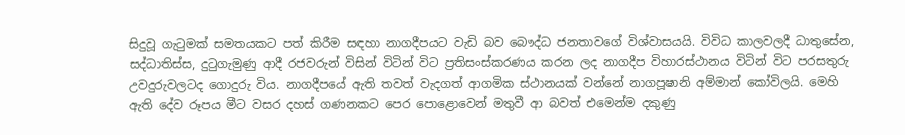සිදුවූ ගැටුමක් සමතයකට පත් කිරීම සඳහා නාගදීපයට වැඩි බව බෞද්ධ ජනතාවගේ විශ්වාසයයි. විවිධ කාලවලදී ධාතුසේන, සද්ධාතිස්ස, දුටුගැමුණු ආදී රජවරුන් විසින් විටින් විට ප්‍රතිසංස්කරණය කරන ලද නාගදීප විහාරස්ථානය විටින් විට පරසතුරු උවදුරුවලටද ගොදුරු විය. නාගදීපයේ ඇති තවත් වැදගත් ආගමික ස්ථානයක් වන්නේ නාගපූෂානි අම්මාන් කෝවිලයි. මෙහි ඇති දේව රූපය මීට වසර දහස් ගණනකට පෙර පොළොවෙන් මතුවී ආ බවත් එමෙන්ම දකුණු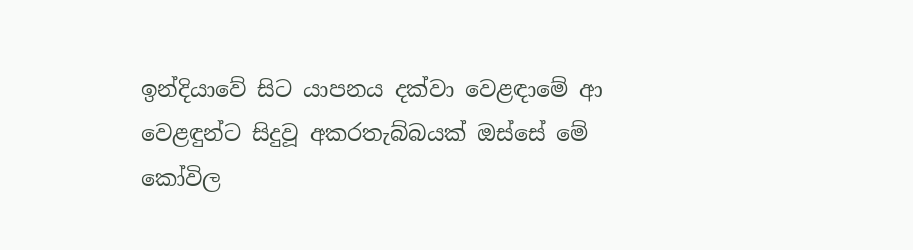ඉන්දියාවේ සිට යාපනය දක්වා වෙළඳාමේ ආ වෙළඳුන්ට සිදුවූ අකරතැබ්බයක් ඔස්සේ මේ කෝවිල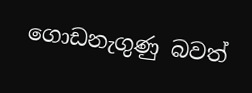ගොඩනැගුණු බවත්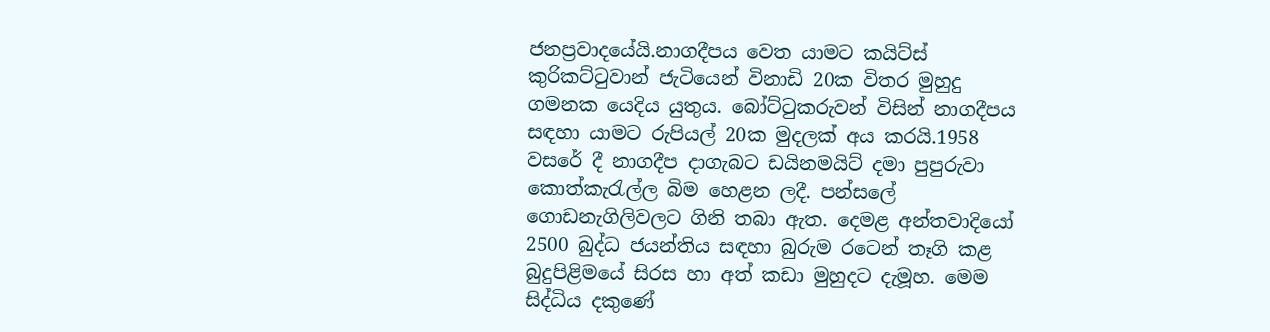ජනප්‍රවාදයේයි.නාගදීපය වෙත යාමට කයිට්ස් කුරිකට්ටුවාන් ජැටියෙන් විනාඩි 20ක විතර මුහුදු ගමනක යෙදිය යුතුය. බෝට්ටුකරුවන් විසින් නාගදීපය සඳහා යාමට රුපියල් 20ක මුදලක් අය කරයි.1958 වසරේ දී නාගදීප දාගැබට ඩයිනමයිට්‌ දමා පුපුරුවා කොත්කැරැල්ල බිම හෙළන ලදී. පන්සලේ ගොඩනැගිලිවලට ගිනි තබා ඇත. දෙමළ අන්තවාදියෝ 2500 බුද්ධ ජයන්තිය සඳහා බුරුම රටෙන් තෑගි කළ බුදුපිළිමයේ සිරස හා අත් කඩා මුහුදට දැමූහ. මෙම සිද්ධිය දකුණේ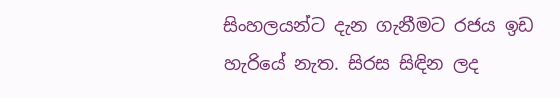සිංහලයන්ට දැන ගැනීමට රජය ඉඩ හැරියේ නැත. සිරස සිඳින ලද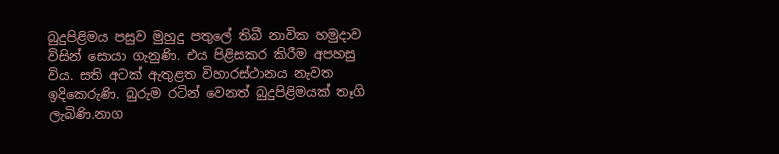බුදුපිළිමය පසුව මුහුදු පතුලේ තිබී නාවික හමුදාව විසින් සොයා ගැනුණි. එය පිළිසකර කිරීම අපහසු විය. සති අටක්‌ ඇතුළත විහාරස්‌ථානය නැවත ඉදිකෙරුණි. බුරුම රටින් වෙනත් බුදුපිළිමයක්‌ තෑගි ලැබිණි.නාග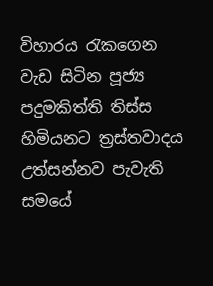විහාරය රැකගෙන වැඩ සිටින පූජ්‍ය පදුමකිත්ති තිස්‌ස හිමියනට ත්‍රස්‌තවාදය උත්සන්නව පැවැති සමයේ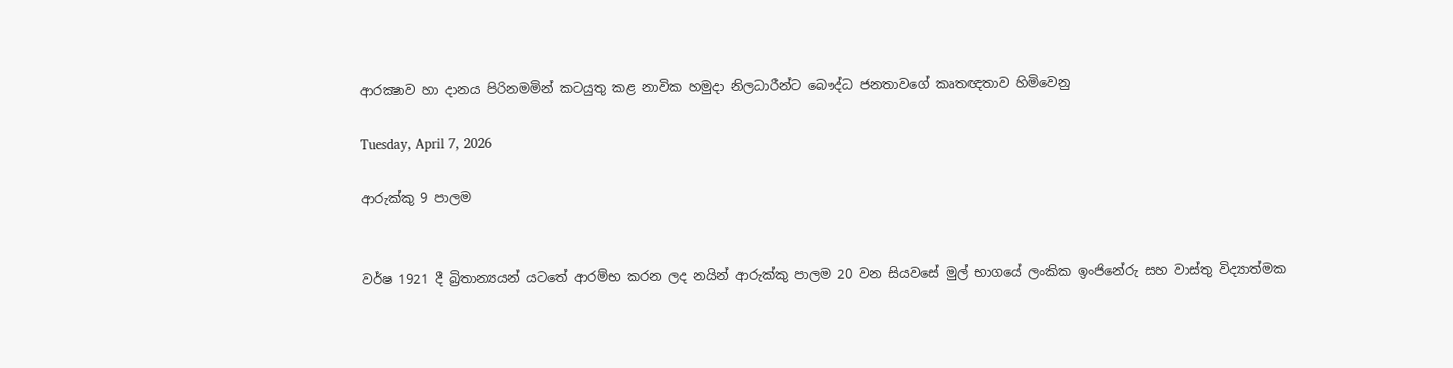ආරක්‍ෂාව හා දානය පිරිනමමින් කටයුතු කළ නාවික හමුදා නිලධාරීන්ට බෞද්ධ ජනතාවගේ කෘතඥතාව හිමිවෙනු

Tuesday, April 7, 2026

ආරුක්කු 9 පාලම


වර්ෂ 1921 දී බ්‍රිතාන්‍යයන් යටතේ ආරම්භ කරන ලද නයින් ආරුක්කු පාලම 20 වන සියවසේ මුල් භාගයේ ලංකික ඉංජිනේරු සහ වාස්තු විද්‍යාත්මක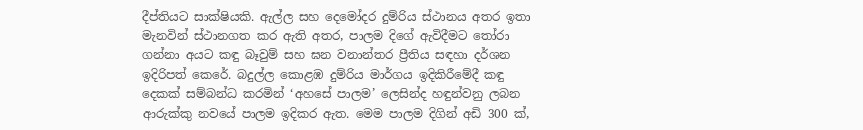දීප්තියට සාක්ෂියකි. ඇල්ල සහ දෙමෝදර දුම්රිය ස්ථානය අතර ඉතා මැනවින් ස්ථානගත කර ඇති අතර, පාලම දිගේ ඇවිදීමට තෝරා ගන්නා අයට කඳු බෑවුම් සහ ඝන වනාන්තර ප්‍රීතිය සඳහා දර්ශන ඉදිරිපත් කෙරේ. බදුල්ල කොළඹ දුම්රිය මාර්ගය ඉදිකිරීමේදී කඳු දෙකක් සම්බන්ධ කරමින් ‘අහසේ පාලම’ ලෙසින්ද හඳුන්වනු ලබන ආරුක්කු නවයේ පාලම ඉදිකර ඇත. මෙම පාලම දිගින් අඩි 300 ක්,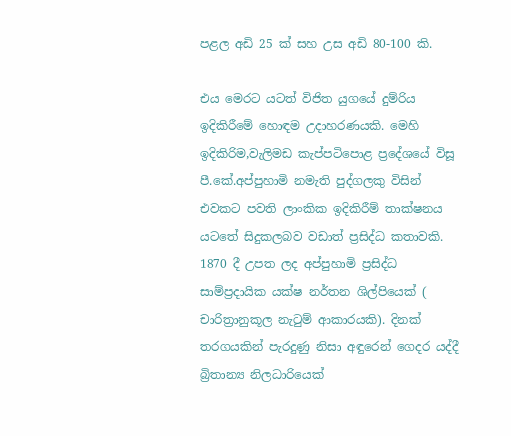පළල අඩි 25 ක් සහ උස අඩි 80-100 කි.

එය මෙරට යටත් විජිත යුගයේ දුම්රිය ඉදිකිරීමේ හොඳම උදාහරණයකි. මෙහි ඉදිකිරිම,වැලිමඩ කැප්පටිපොළ ප්‍රදේශයේ විසූ පී.කේ.අප්පුහාමි නමැති පුද්ගලකු විසින් එවකට පවති ලාංකික ඉදිකිරීම් තාක්ෂනය යටතේ සිදුකලබව වඩාත් ප්‍රසිද්ධ කතාවකි. 1870 දී උපත ලද අප්පුහාමි ප්‍රසිද්ධ සාම්ප්‍රදායික යක්ෂ නර්තන ශිල්පියෙක් ( චාරිත්‍රානුකූල නැටුම් ආකාරයකි). දිනක් තරගයකින් පැරදුණු නිසා අඳුරෙන් ගෙදර යද්දී බ්‍රිතාන්‍ය නිලධාරියෙක්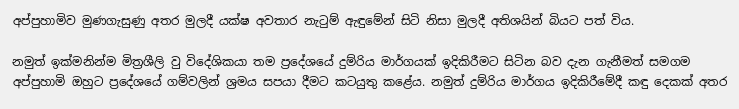අප්පුහාමිව මුණගැසුණු අතර මුලදී යක්ෂ අවතාර නැටුම් ඇඳුමේන් සිටි නිසා මුලදී අතිශයින් බියට පත් විය.

නමුත් ඉක්මනින්ම මිත්‍රශීලි වු විදේශිකයා තම ප්‍රදේශයේ දුම්රිය මාර්ගයක් ඉදිකිරීමට සිටින බව දැන ගැනීමත් සමගම අප්පුහාමි ඔහුට ප්‍රදේශයේ ගම්වලින් ශ්‍රමය සපයා දීමට කටයුතු කළේය. නමුත් දුම්රිය මාර්ගය ඉදිකිරීමේදී කඳු දෙකක් අතර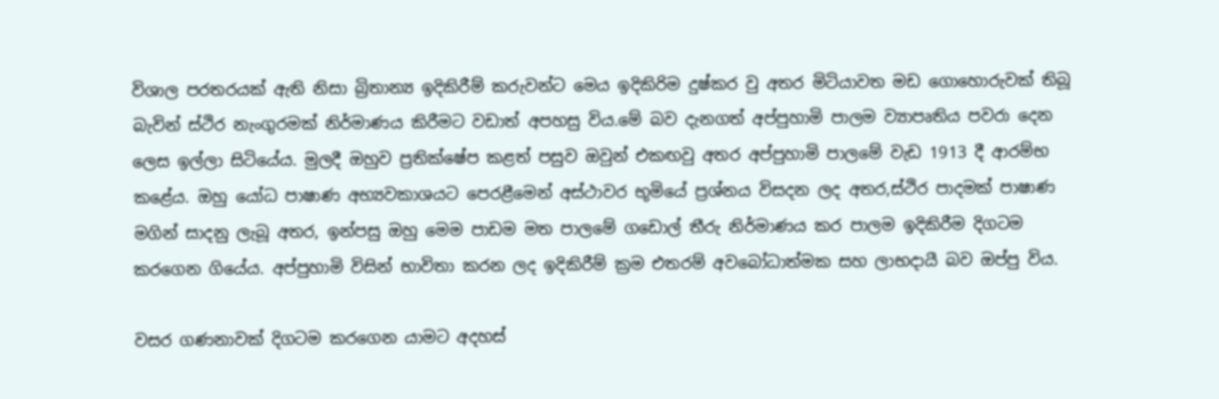විශාල පරතරයක් ඇති නිසා බ්‍රිතාන්‍ය ඉදිකිරීම් කරුවන්ට මෙය ඉදිකිරිම දුෂ්කර වු අතර මිටියාවත මඩ ගොහොරුවක් තිබූ බැවින් ස්ථිර නැංගුරමක් නිර්මාණය කිරීමට වඩාත් අපහසු විය.මේ බව දැනගත් අප්පුහාමි පාලම ව්‍යාපෘතිය පවරා දෙන ලෙස ඉල්ලා සිටියේය. මුලදී ඔහුව ප්‍රතික්ෂේප කළත් පසුව ඔවුන් එකඟවු අතර අප්පුහාමි පාලමේ වැඩ 1913 දී ආරම්භ කළේය. ඔහු යෝධ පාෂාණ අභ්‍යවකාශයට පෙරළීමෙන් අස්ථාවර භූමියේ ප්‍රශ්නය විසදන ලද අතර,ස්ථිර පාදමක් පාෂාණ මගින් සාදනු ලැබූ අතර, ඉන්පසු ඔහු මෙම පාඩම මත පාලමේ ගඩොල් තීරු නිර්මාණය කර පාලම ඉදිකිරීම දිගටම කරගෙන ගියේය. අප්පුහාමි විසින් භාවිතා කරන ලද ඉදිකිරීම් ක්‍රම එතරම් අවබෝධාත්මක සහ ලාභදායී බව ඔප්පු විය.

වසර ගණනාවක් දිගටම කරගෙන යාමට අදහස්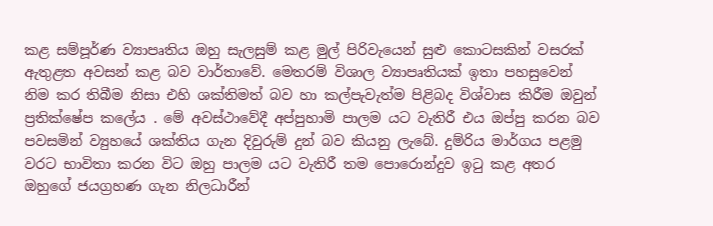කළ සම්පූර්ණ ව්‍යාපෘතිය ඔහු සැලසුම් කළ මුල් පිරිවැයෙන් සුළු කොටසකින් වසරක් ඇතුළත අවසන් කළ බව වාර්තාවේ. මෙතරම් විශාල ව්‍යාපෘතියක් ඉතා පහසුවෙන් නිම කර තිබීම නිසා එහි ශක්තිමත් බව හා කල්පැවැත්ම පිළිබද විශ්වාස කිරීම ඔවුන් ප්‍රතික්ෂේප කලේය . මේ අවස්ථාවේදී අප්පුහාමි පාලම යට වැතිරී එය ඔප්පු කරන බව පවසමින් ව්‍යුහයේ ශක්තිය ගැන දිවුරුම් දුන් බව කියනු ලැබේ. දුම්රිය මාර්ගය පළමු වරට භාවිතා කරන විට ඔහු පාලම යට වැතිරී තම පොරොන්දුව ඉටු කළ අතර ඔහුගේ ජයග්‍රහණ ගැන නිලධාරීන්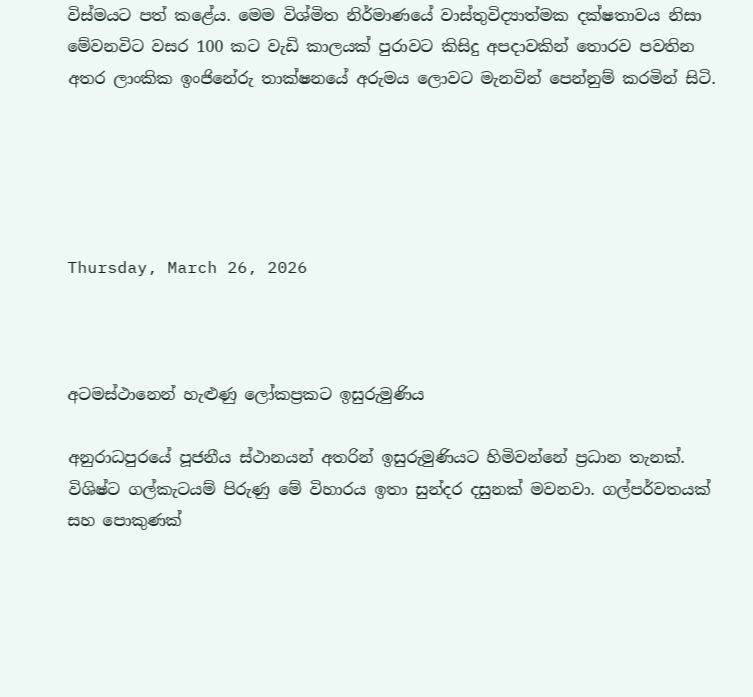විස්මයට පත් කළේය. මෙම විශ්මිත නිර්මාණයේ වාස්තුවිද්‍යාත්මක දක්ෂතාවය නිසා මේවනවිට වසර 100 කට වැඩි කාලයක් පුරාවට කිසිදු අපදාවකින් තොරව පවතින අතර ලාංකික ඉංජිනේරු තාක්ෂනයේ අරුමය ලොවට මැනවින් පෙන්නුම් කරමින් සිටි.





Thursday, March 26, 2026



අටමස්ථානෙන් හැළුණු ලෝකප්‍රකට ඉසුරුමුණිය

අනුරාධපුරයේ පූජනීය ස්ථානයන් අතරින් ඉසුරුමුණියට හිමිවන්නේ ප්‍රධාන තැනක්. විශිෂ්ට ගල්කැටයම් පිරුණු මේ විහාරය ඉතා සුන්දර දසුනක් මවනවා. ගල්පර්වතයක් සහ පොකුණක්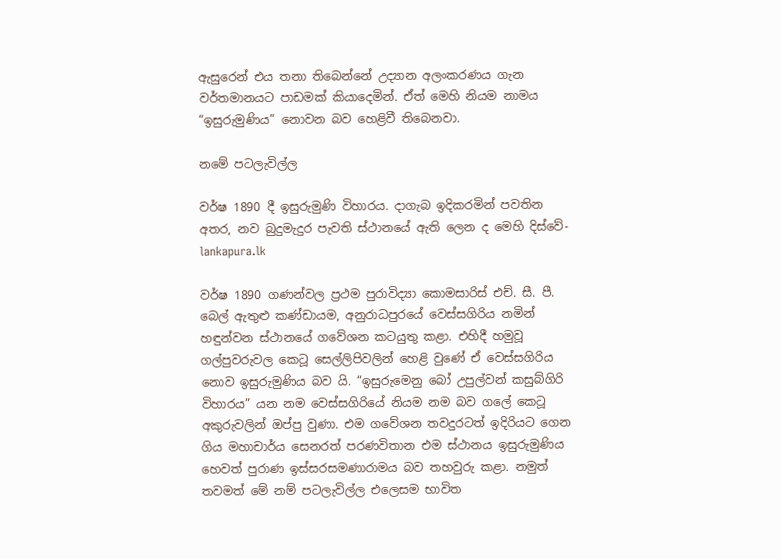ඇසුරෙන් එය තනා තිබෙන්නේ උද්‍යාන අලංකරණය ගැන වර්තමානයට පාඩමක් කියාදෙමින්. ඒත් මෙහි නියම නාමය “ඉසුරුමුණිය” නොවන බව හෙළිවී තිබෙනවා.

නමේ පටලැවිල්ල

වර්ෂ 1890 දී ඉසුරුමුණි විහාරය. දාගැබ ඉදිකරමින් පවතින අතර, නව බුදුමැදුර පැවති ස්ථානයේ ඇති ලෙන ද මෙහි දිස්වේ- lankapura.lk

වර්ෂ 1890 ගණන්වල ප්‍රථම පුරාවිද්‍යා කොමසාරිස් එච්. සී. පී. බෙල් ඇතුළු කණ්ඩායම, අනුරාධපුරයේ වෙස්සගිරිය නමින් හඳුන්වන ස්ථානයේ ගවේශන කටයුතු කළා. එහිදී හමුවූ ගල්පුවරුවල කෙටූ සෙල්ලිපිවලින් හෙළි වුණේ ඒ වෙස්සගිරිය නොව ඉසුරුමුණිය බව යි. “ඉසුරුමෙනු බෝ උපුල්වන් කසුබ්ගිරි විහාරය” යන නම වෙස්සගිරියේ නියම නම බව ගලේ කෙටූ අකුරුවලින් ඔප්පු වුණා. එම ගවේශන තවදුරටත් ඉදිරියට ගෙන ගිය මහාචාර්ය සෙනරත් පරණවිතාන එම ස්ථානය ඉසුරුමුණිය හෙවත් පුරාණ ඉස්සරසමණාරාමය බව තහවුරු කළා. නමුත් තවමත් මේ නම් පටලැවිල්ල එලෙසම භාවිත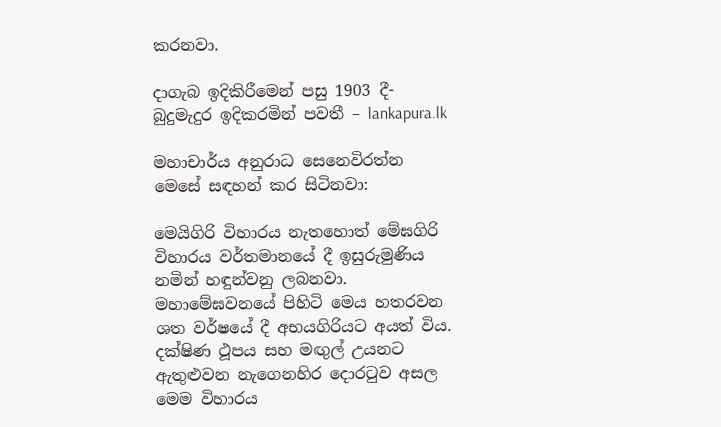කරනවා.

දාගැබ ඉදිකිරීමෙන් පසු 1903 දී- බුදුමැදුර ඉදිකරමින් පවතී – lankapura.lk

මහාචාර්ය අනුරාධ සෙනෙවිරත්න මෙසේ සඳහන් කර සිටිනවා:

මෙයිගිරි විහාරය නැතහොත් මේඝගිරි විහාරය වර්තමානයේ දී ඉසුරුමුණිය නමින් හඳුන්වනු ලබනවා. මහාමේඝවනයේ පිහිටි මෙය හතරවන ශත වර්ෂයේ දී අභයගිරියට අයත් විය. දක්ෂිණ ථූපය සහ මඟුල් උයනට ඇතුළුවන නැගෙනහිර දොරටුව අසල මෙම විහාරය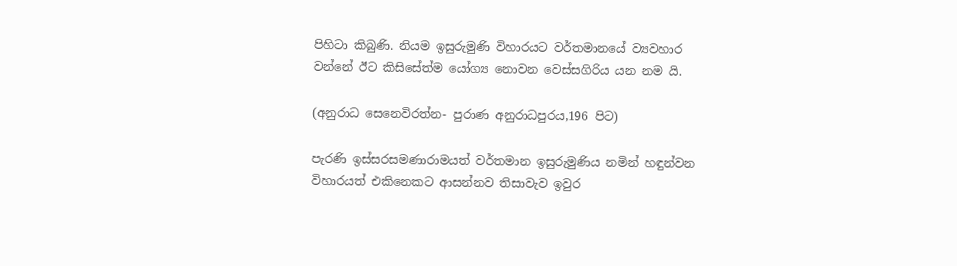පිහිටා කිබුණි. නියම ඉසුරුමුණි විහාරයට වර්තමානයේ ව්‍යවහාර වන්නේ ඊට කිසිසේත්ම යෝග්‍ය නොවන වෙස්සගිරිය යන නම යි.

(අනුරාධ සෙනෙවිරත්න- පුරාණ අනුරාධපුරය,196 පිට)

පැරණි ඉස්සරසමණාරාමයත් වර්තමාන ඉසුරුමුණිය නමින් හඳුන්වන විහාරයත් එකිනෙකට ආසන්නව තිසාවැව ඉවුර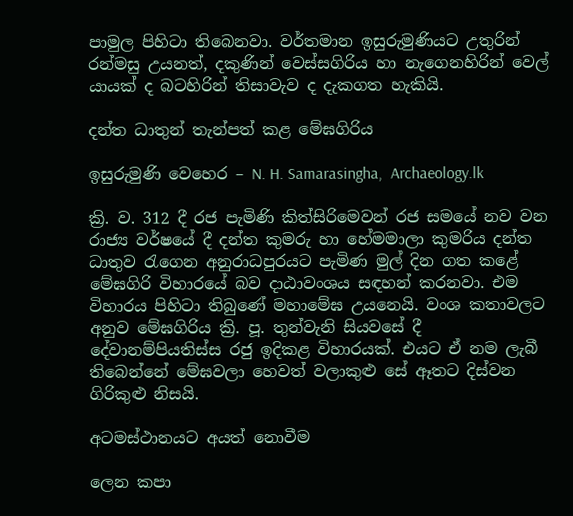පාමුල පිහිටා තිබෙනවා. වර්තමාන ඉසුරුමුණියට උතුරින් රන්මසු උයනත්, දකුණින් වෙස්සගිරිය හා නැගෙනහිරින් වෙල් යායක් ද බටහිරින් තිසාවැව ද දැකගත හැකියි.

දන්ත ධාතුන් තැන්පත් කළ මේඝගිරිය

ඉසුරුමුණි වෙහෙර – N. H. Samarasingha,  Archaeology.lk

ක්‍රි. ව. 312 දී රජ පැමිණි කිත්සිරිමෙවන් රජ සමයේ නව වන රාජ්‍ය වර්ෂයේ දී දන්ත කුමරු හා හේමමාලා කුමරිය දන්ත ධාතුව රැගෙන අනුරාධපුරයට පැමිණ මුල් දින ගත කළේ මේඝගිරි විහාරයේ බව දාඨාවංශය සඳහන් කරනවා. එම විහාරය පිහිටා තිබුණේ මහාමේඝ උයනෙයි. වංශ කතාවලට අනුව මේඝගිරිය ක්‍රි. පූ. තුන්වැනි සියවසේ දී දේවානම්පියතිස්ස රජු ඉදිකළ විහාරයක්. එයට ඒ නම ලැබී තිබෙන්නේ මේඝවලා හෙවත් වලාකුළු සේ ඈතට දිස්වන ගිරිකුළු නිසයි.

අටමස්ථානයට අයත් නොවීම

ලෙන කපා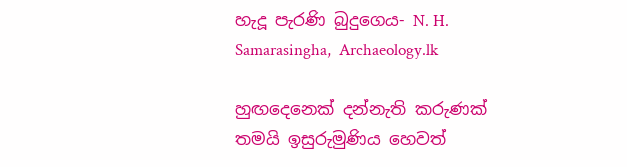හැදූ පැරණි බුදුගෙය- N. H. Samarasingha,  Archaeology.lk

හුඟදෙනෙක් දන්නැති කරුණක් තමයි ඉසුරුමුණිය හෙවත්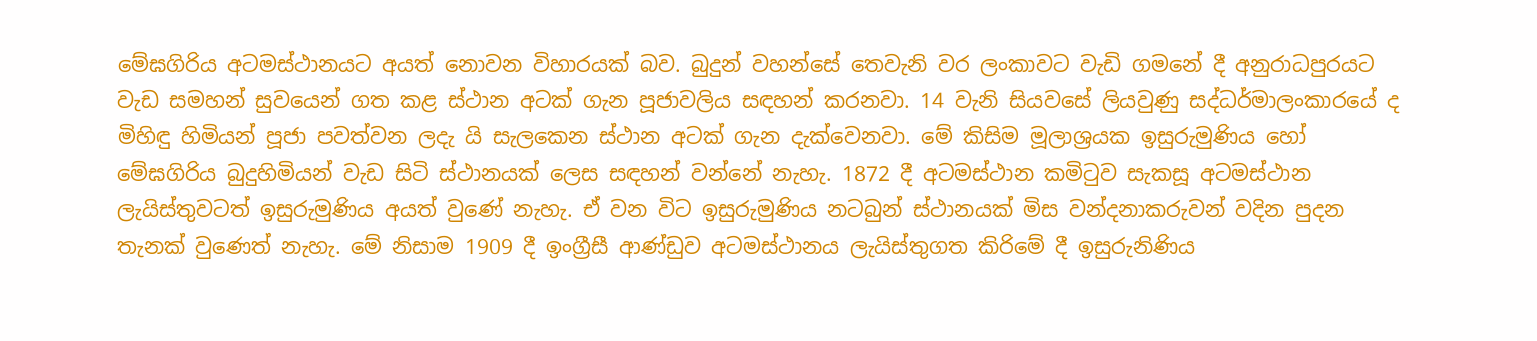මේඝගිරිය අටමස්ථානයට අයත් නොවන විහාරයක් බව. බුදුන් වහන්සේ තෙවැනි වර ලංකාවට වැඩි ගමනේ දී අනුරාධපුරයට වැඩ සමහන් සුවයෙන් ගත කළ ස්ථාන අටක් ගැන පූජාවලිය සඳහන් කරනවා. 14 වැනි සියවසේ ලියවුණු සද්ධර්මාලංකාරයේ ද මිහිඳු හිමියන් පූජා පවත්වන ලදැ යි සැලකෙන ස්ථාන අටක් ගැන දැක්වෙනවා. මේ කිසිම මූලාශ්‍රයක ඉසුරුමුණිය හෝ මේඝගිරිය බුදුහිමියන් වැඩ සිටි ස්ථානයක් ලෙස සඳහන් වන්නේ නැහැ. 1872 දී අටමස්ථාන කමිටුව සැකසූ අටමස්ථාන ලැයිස්තුවටත් ඉසුරුමුණිය අයත් වුණේ නැහැ. ඒ වන විට ඉසුරුමුණිය නටබුන් ස්ථානයක් මිස වන්දනාකරුවන් වදින පුදන තැනක් වුණෙත් නැහැ. මේ නිසාම 1909 දී ඉංග්‍රීසී ආණ්ඩුව අටමස්ථානය ලැයිස්තුගත කිරිමේ දී ඉසුරුනිණිය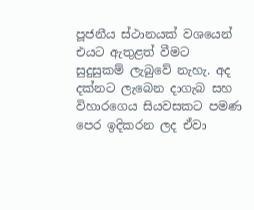පූජනීය ස්ථානයක් වශයෙන් එයට ඇතුළත් වීමට සුදුසුකම් ලැබුවේ නැහැ. අද දක්නට ලැබෙන දාගැබ සහ විහාරගෙය සියවසකට පමණ පෙර ඉදිකරන ලද ඒවා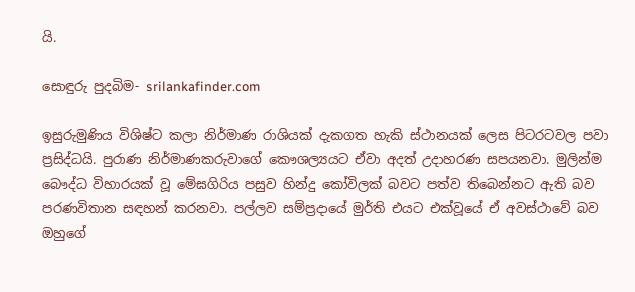යි.

සොඳුරු පුදබිම- srilankafinder.com

ඉසුරුමුණිය විශිෂ්ට කලා නිර්මාණ රාශියක් දැකගත හැකි ස්ථානයක් ලෙස පිටරටවල පවා ප්‍රසිද්ධයි. පුරාණ නිර්මාණකරුවාගේ කෞශල්‍යයට ඒවා අදත් උදාහරණ සපයනවා. මුලින්ම බෞද්ධ විහාරයක් වූ මේඝගිරිය පසුව හින්දු කෝවිලක් බවට පත්ව තිබෙන්නට ඇති බව පරණවිතාන සඳහන් කරනවා. පල්ලව සම්ප්‍රදායේ මුර්ති එයට එක්වූයේ ඒ අවස්ථාවේ බව ඔහුගේ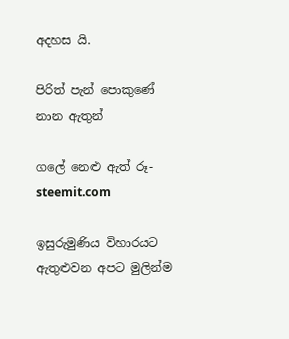අදහස යි.

පිරිත් පැන් පොකුණේ නාන ඇතුන්

ගලේ නෙළු ඇත් රූ- steemit.com

ඉසුරුමුණිය විහාරයට ඇතුළුවන අපට මුලින්ම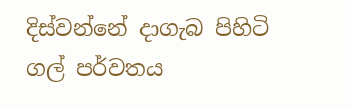දිස්වන්නේ දාගැබ පිහිටි ගල් පර්වතය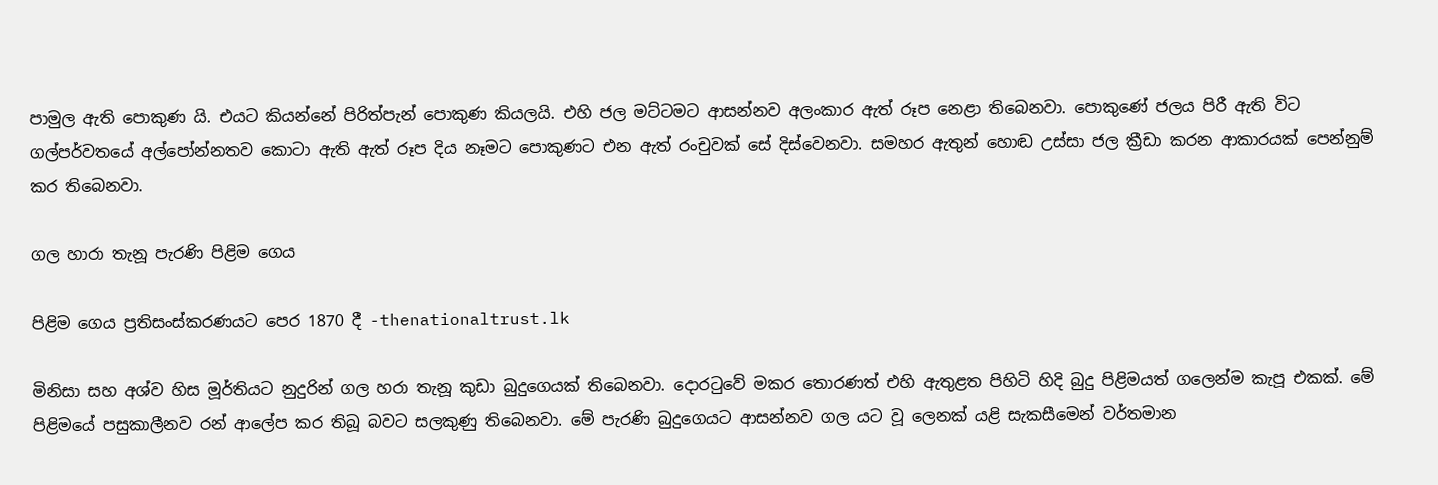පාමුල ඇති පොකුණ යි. එයට කියන්නේ පිරිත්පැන් පොකුණ කියලයි. එහි ජල මට්ටමට ආසන්නව අලංකාර ඇත් රූප නෙළා තිබෙනවා. පොකුණේ ජලය පිරී ඇති විට ගල්පර්වතයේ අල්පෝන්නතව කොටා ඇති ඇත් රූප දිය නෑමට පොකුණට එන ඇත් රංචුවක් සේ දිස්වෙනවා. සමහර ඇතුන් හොඬ උස්සා ජල ක්‍රීඩා කරන ආකාරයක් පෙන්නුම් කර තිබෙනවා.

ගල හාරා තැනූ පැරණි පිළිම ගෙය

පිළිම ගෙය ප්‍රතිසංස්කරණයට පෙර 1870 දී -thenationaltrust.lk

මිනිසා සහ අශ්ව හිස මූර්තියට නුදුරින් ගල හරා තැනූ කුඩා බුදුගෙයක් තිබෙනවා. දොරටුවේ මකර තොරණත් එහි ඇතුළත පිහිටි හිදි බුදු පිළිමයත් ගලෙන්ම කැපූ එකක්. මේ පිළිමයේ පසුකාලීනව රන් ආලේප කර තිබූ බවට සලකුණු තිබෙනවා. මේ පැරණි බුදුගෙයට ආසන්නව ගල යට වූ ලෙනක් යළි සැකසීමෙන් වර්තමාන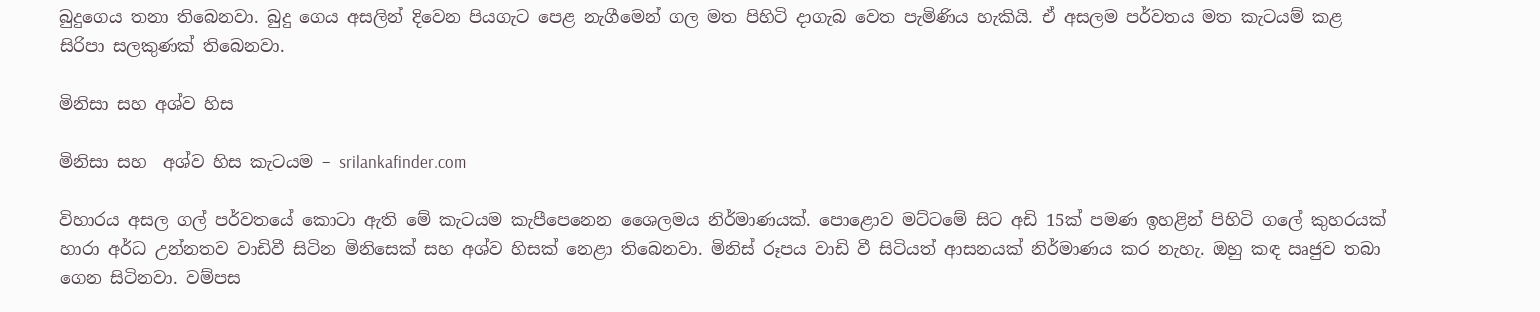බුදුගෙය තනා තිබෙනවා. බුදු ගෙය අසලින් දිවෙන පියගැට පෙළ නැගීමෙන් ගල මත පිහිටි දාගැබ වෙත පැමිණිය හැකියි. ඒ අසලම පර්වතය මත කැටයම් කළ සිරිපා සලකුණක් තිබෙනවා.

මිනිසා සහ අශ්ව හිස

මිනිසා සහ  අශ්ව හිස කැටයම – srilankafinder.com

විහාරය අසල ගල් පර්වතයේ කොටා ඇති මේ කැටයම කැපීපෙනෙන ශෛලමය නිර්මාණයක්. පොළොව මට්ටමේ සිට අඩි 15ක් පමණ ඉහළින් පිහිටි ගලේ කුහරයක් හාරා අර්ධ උන්නතව වාඩිවී සිටින මිනිසෙක් සහ අශ්ව හිසක් නෙළා තිබෙනවා. මිනිස් රූපය වාඩි වී සිටියත් ආසනයක් නිර්මාණය කර නැහැ. ඔහු කඳ ඍජුව තබා ගෙන සිටිනවා. වම්පස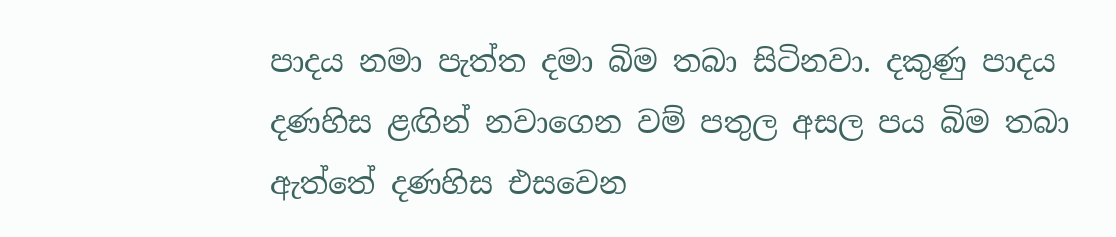පාදය නමා පැත්ත දමා බිම තබා සිටිනවා. දකුණු පාදය දණහිස ළඟින් නවාගෙන වම් පතුල අසල පය බිම තබා ඇත්තේ දණහිස එසවෙන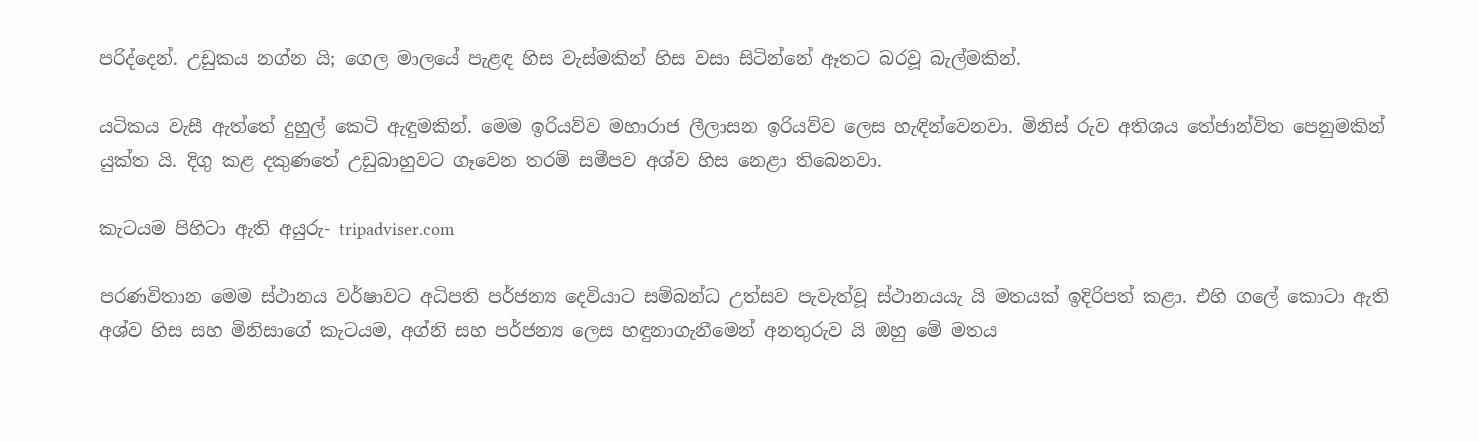පරිද්දෙන්. උඩුකය නග්න යි; ගෙල මාලයේ පැළඳ හිස වැස්මකින් හිස වසා සිටින්නේ ඈතට බරවූ බැල්මකින්.

යටිකය වැසී ඇත්තේ දුහුල් කෙටි ඇඳුමකින්. මෙම ඉරියව්ව මහාරාජ ලීලාසන ඉරියව්ව ලෙස හැඳින්වෙනවා. මිනිස් රුව අතිශය තේජාන්විත පෙනුමකින් යුක්ත යි. දිගු කළ දකුණතේ උඩුබාහුවට ගෑවෙන තරම් සමීපව අශ්ව හිස නෙළා තිබෙනවා.

කැටයම පිහිටා ඇති අයුරු- tripadviser.com

පරණවිතාන මෙම ස්ථානය වර්ෂාවට අධිපති පර්ජන්‍ය දෙවියාට සම්බන්ධ උත්සව පැවැත්වූ ස්ථානයයැ යි මතයක් ඉදිරිපත් කළා. එහි ගලේ කොටා ඇති අශ්ව හිස සහ මිනිසාගේ කැටයම, අග්නි සහ පර්ජන්‍ය ලෙස හඳුනාගැනීමෙන් අනතුරුව යි ඔහු මේ මතය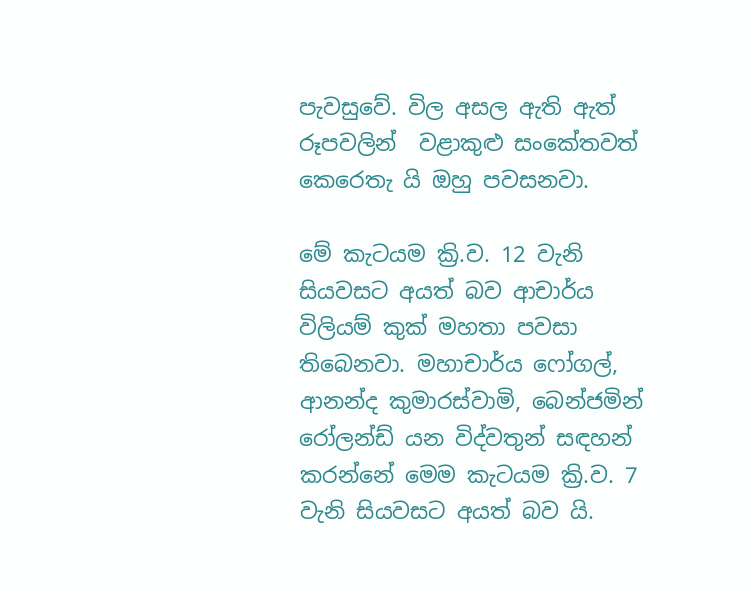පැවසුවේ. විල අසල ඇති ඇත් රූපවලින්  වළාකුළු සංකේතවත් කෙරෙතැ යි ඔහු පවසනවා.

මේ කැටයම ක්‍රි.ව. 12 වැනි සියවසට අයත් බව ආචාර්ය විලියම් කුක් මහතා පවසා තිබෙනවා. මහාචාර්ය ෆෝගල්, ආනන්ද කුමාරස්වාමි, බෙන්ජමින් රෝලන්ඩ් යන විද්වතුන් සඳහන් කරන්නේ මෙම කැටයම ක්‍රි.ව. 7 වැනි සියවසට අයත් බව යි.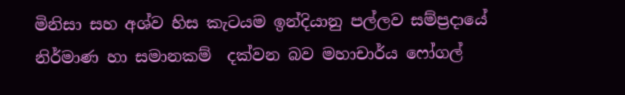මිනිසා සහ අශ්ව හිස කැටයම ඉන්දියානු පල්ලව සම්ප්‍රදායේ නිර්මාණ හා සමානකම්  දක්වන බව මහාචාර්ය ෆෝගල්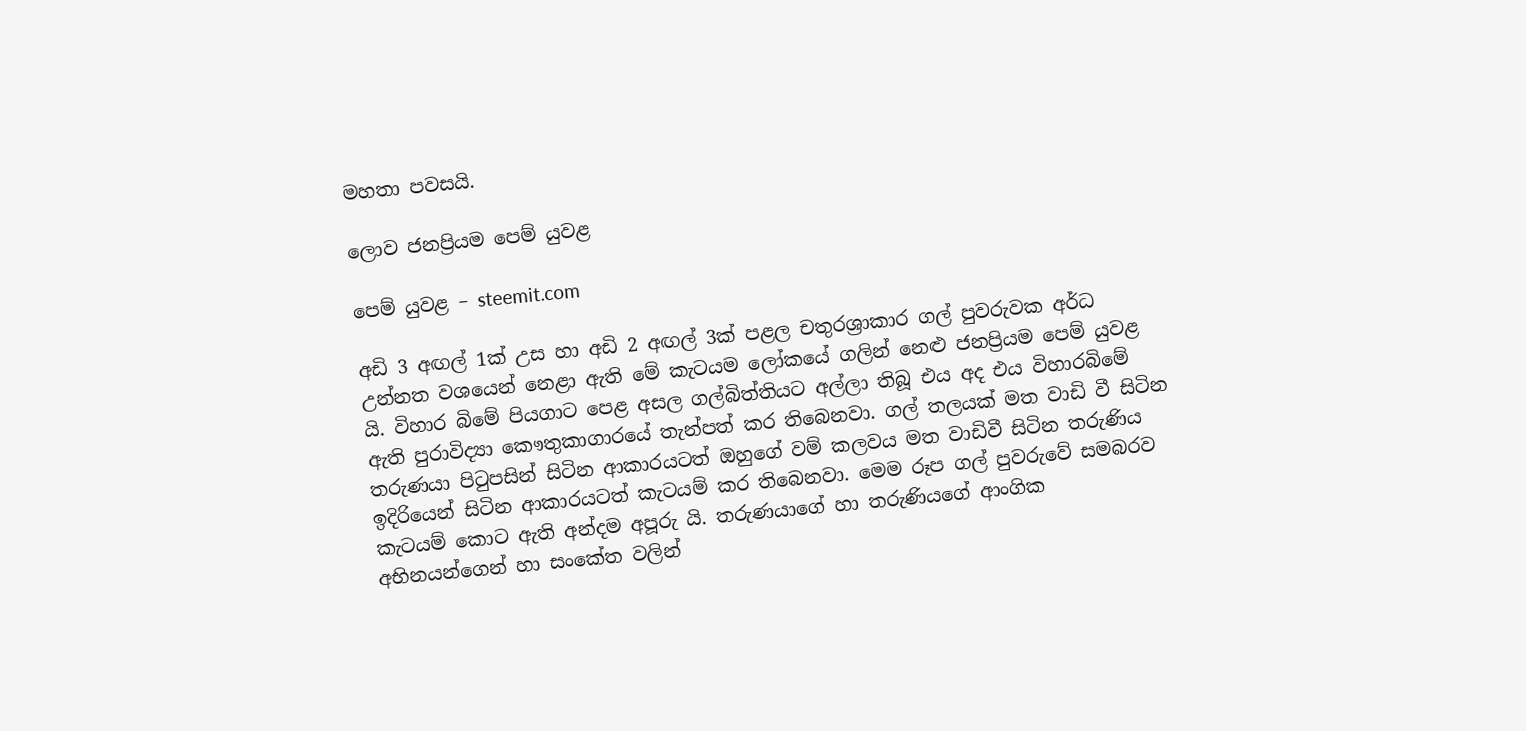මහතා පවසයි.

ලොව ජනප්‍රියම පෙම් යුවළ

පෙම් යුවළ – steemit.com

අඩි 3 අඟල් 1ක් උස හා අඩි 2 අඟල් 3ක් පළල චතුරශ්‍රාකාර ගල් පුවරුවක අර්ධ උන්නත වශයෙන් නෙළා ඇති මේ කැටයම ලෝකයේ ගලින් නෙළු ජනප්‍රියම පෙම් යුවළ යි. විහාර බිමේ පියගාට පෙළ අසල ගල්බිත්තියට අල්ලා තිබූ එය අද එය විහාරබිමේ ඇති පුරාවිද්‍යා කෞතුකාගාරයේ තැන්පත් කර තිබෙනවා. ගල් තලයක් මත වාඩි වී සිටින තරුණයා පිටුපසින් සිටින ආකාරයටත් ඔහුගේ වම් කලවය මත වාඩිවී සිටින තරුණිය ඉදිරියෙන් සිටින ආකාරයටත් කැටයම් කර තිබෙනවා. මෙම රූප ගල් පුවරුවේ සමබරව කැටයම් කොට ඇති අන්දම අපූරු යි. තරුණයාගේ හා තරුණියගේ ආංගික අභිනයන්ගෙන් හා සංකේත වලින්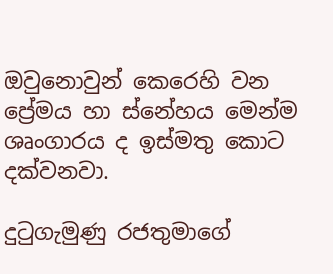ඔවුනොවුන් කෙරෙහි වන ප්‍රේමය හා ස්නේහය මෙන්ම ශෘංගාරය ද ඉස්මතු කොට දක්වනවා.

දුටුගැමුණු රජතුමාගේ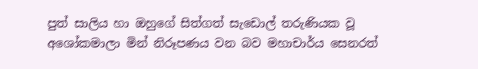පුත් සාලිය හා ඔහුගේ සිත්ගත් සැඩොල් තරුණියක වූ අශෝකමාලා මින් නිරූපණය වන බව මහාචාර්ය සෙනරත්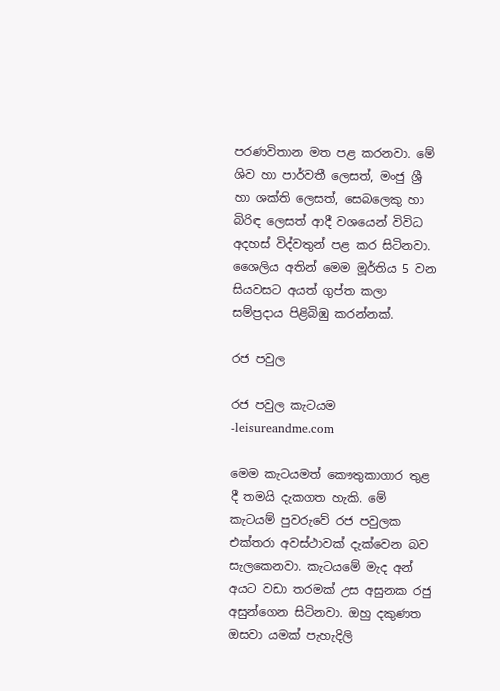පරණවිතාන මත පළ කරනවා. මේ ශිව හා පාර්වතී ලෙසත්, මංජු ශ්‍රී හා ශක්ති ලෙසත්, සෙබලෙකු හා බිරිඳ ලෙසත් ආදී වශයෙන් විවිධ අදහස් විද්වතුන් පළ කර සිටිනවා. ශෛලිය අතින් මෙම මූර්තිය 5 වන සියවසට අයත් ගුප්ත කලා සම්ප්‍රදාය පිළිබිඹු කරන්නක්.

රජ පවුල

රජ පවුල කැටයම -leisureandme.com

මෙම කැටයමත් කෞතුකාගාර තුළ දී තමයි දැකගත හැකි. මේ කැටයම් පුවරුවේ රජ පවුලක එක්තරා අවස්ථාවක් දැක්වෙන බව සැලකෙනවා. කැටයමේ මැද අන් අයට වඩා තරමක් උස අසුනක රජු අසුන්ගෙන සිටිනවා. ඔහු දකුණත ඔසවා යමක් පැහැදිලි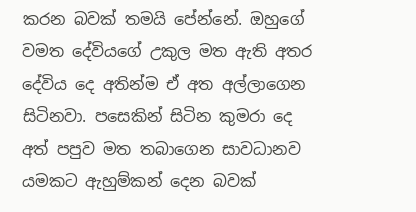කරන බවක් තමයි පේන්නේ. ඔහුගේ වමත දේවියගේ උකුල මත ඇති අතර දේවිය දෙ අතින්ම ඒ අත අල්ලාගෙන සිටිනවා. පසෙකින් සිටින කුමරා දෙ අත් පපුව මත තබාගෙන සාවධානව යමකට ඇහුම්කන් දෙන බවක්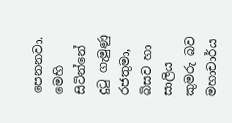පෙනනවා. මෙහි සිටින්නේ දුටු ගැමුණු රජතුමා, බිසව හා සාලිය කුමරු බව මහාචාර්ය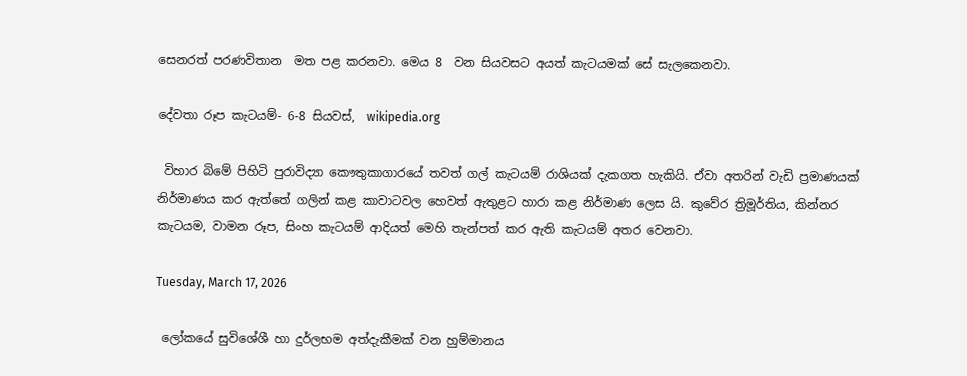සෙනරත් පරණවිතාන  මත පළ කරනවා. මෙය 8  වන සියවසට අයත් කැටයමක් සේ සැලකෙනවා.

දේවතා රූප කැටයම්- 6-8 සියවස්,  wikipedia.org

 විහාර බිමේ පිහිටි පුරාවිද්‍යා කෞතුකාගාරයේ තවත් ගල් කැටයම් රාශියක් දැකගත හැකියි. ඒවා අතරින් වැඩි ප්‍රමාණයක් නිර්මාණය කර ඇත්තේ ගලින් කළ කාවාටවල හෙවත් ඇතුළට හාරා කළ නිර්මාණ ලෙස යි. කුවේර ත්‍රිමූර්තිය, කින්නර කැටයම, වාමන රූප, සිංහ කැටයම් ආදියත් මෙහි තැන්පත් කර ඇති කැටයම් අතර වෙනවා.

Tuesday, March 17, 2026

 ලෝකයේ සුවිශේශී හා දුර්ලභම අත්දැකීමක් වන හුම්මානය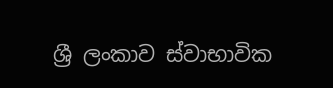ශ්‍රී ලංකාව ස්වාභාවික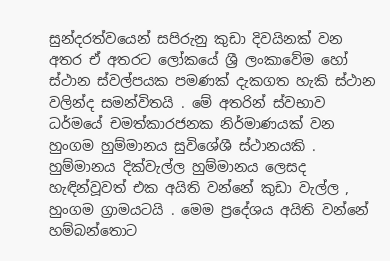සුන්දරත්වයෙන් සපිරුනු කුඩා දිවයිනක් වන අතර ඒ අතරට ලෝකයේ ශ්‍රී ලංකාවේම හෝ ස්ථාන ස්වල්පයක පමණක් දැකගත හැකි ස්ථාන වලින්ද සමන්විතයි . මේ අතරින් ස්වභාව ධර්මයේ චමත්කාරජනක නිර්මාණයක් වන හුංගම හුම්මානය සුවිශේශී ස්ථානයකි . හුම්මානය දික්වැල්ල හුම්මානය ලෙසද හැඳින්වූවත් එක අයිති වන්නේ කුඩා වැල්ල , හුංගම ග්‍රාමයටයි . මෙම ප්‍රදේශය අයිති වන්නේ හම්බන්තොට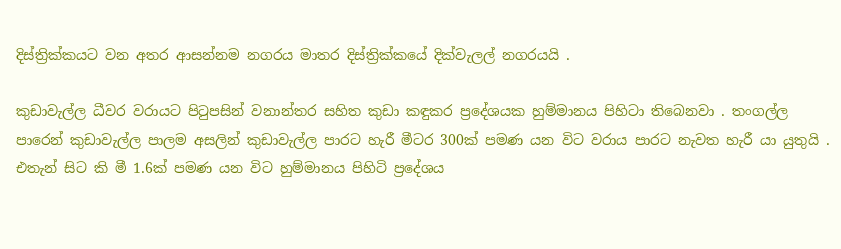දිස්ත්‍රික්කයට වන අතර ආසන්නම නගරය මාතර දිස්ත්‍රික්කයේ දික්වැලල් නගරයයි .

කුඩාවැල්ල ධීවර වරායට පිටුපසින් වනාන්තර සහිත කුඩා කඳුකර ප්‍රදේශයක හුම්මානය පිහිටා තිබෙනවා . තංගල්ල පාරෙන් කුඩාවැල්ල පාලම අසලින් කුඩාවැල්ල පාරට හැරී මීටර 300ක් පමණ යන විට වරාය පාරට නැවත හැරී යා යුතුයි . එතැන් සිට කි මී 1.6ක් පමණ යන විට හුම්මානය පිහිටි ප්‍රදේශය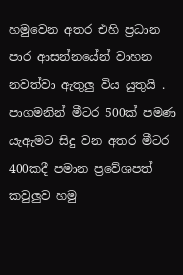හමුවෙන අතර එහි ප්‍රධාන පාර ආසන්නයේන් වාහන නවත්වා ඇතුලු විය යුතුයි . පාගමනින් මීටර 500ක් පමණ යැඇමට සිදු වන අතර මීටර 400කදී පමාන ප්‍රවේශපත් කවුලුව හමු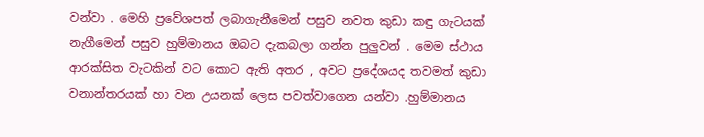වන්වා . මෙහි ප්‍රවේශපත් ලබාගැනීමෙන් පසුව නවත කුඩා කඳු ගැටයක් නැගීමෙන් පසුව හුම්මානය ඔබට දැකබලා ගන්න පුලුවන් . මෙම ස්ථාය ආරක්සිත වැටකින් වට කොට ඇති අතර , අවට ප්‍රදේශයද තවමත් කුඩා වනාන්තරයක් හා වන උයනක් ලෙස පවත්වාගෙන යන්වා .හුම්මානය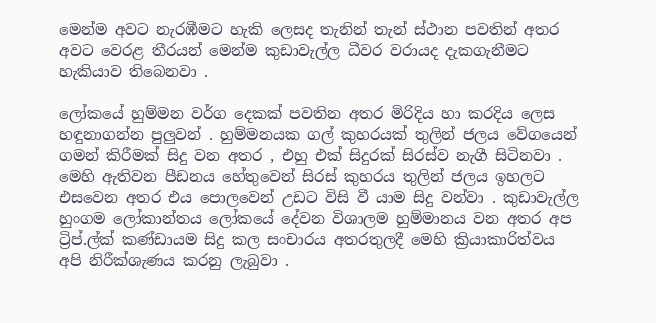මෙන්ම අවට නැරඹීමට හැකි ලෙසද තැනින් තැන් ස්ථාන පවතින් අතර අවට වෙරළ තීරයන් මෙන්ම කුඩාවැල්ල ධීවර වරායද දැකගැනීමට හැකියාව තිබෙනවා .

ලෝකයේ හුම්මන වර්ග දෙකක් පවතින අතර මිරිදිය හා කරදිය ලෙස හඳුනාගන්න පුලුවන් . හුම්මනයක ගල් කුහරයක් තුලින් ජලය වේගයෙන් ගමන් කිරීමක් සිදු වන අතර , එහු එක් සිදුරක් සිරස්ව නැගී සිටිනවා . මෙහි ඇතිවන පීඩනය හේතුවෙන් සිරස් කුහරය තුලින් ජලය ඉහලට එසවෙන අතර එය පොලවෙන් උඩට විසි වී යාම සිදු වන්වා . කුඩාවැල්ල හුංගම ලෝකාන්තය ලෝකයේ දේවන විශාලම හුම්මානය වන අතර අප ට්‍රිප්.ල්ක් කණ්ඩායම සිදු කල සංචාරය අතරතුලදී මෙහි ක්‍රියාකාරිත්වය අපි නිරීක්ශැණය කරනු ලැබුවා .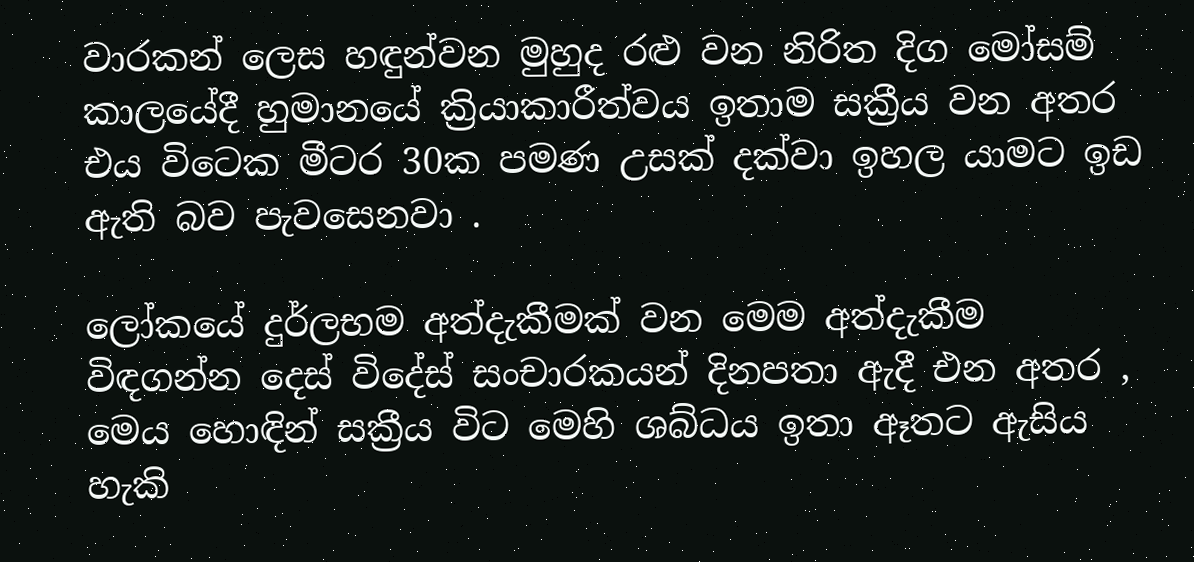වාරකන් ලෙස හඳුන්වන මුහුද රළු වන නිරිත දිග මෝසම් කාලයේදී හුමානයේ ක්‍රියාකාරීත්වය ඉතාම සක්‍රීය වන අතර එය විටෙක මීටර 30ක පමණ උසක් දක්වා ඉහල යාමට ඉඩ ඇති බව පැවසෙනවා .

ලෝකයේ දුර්ලභම අත්දැකීමක් වන මෙම අත්දැකීම විඳගන්න දෙස් විදේස් සංචාරකයන් දිනපතා ඇදී එන අතර , මෙය හොඳින් සක්‍රීය විට මෙහි ශබ්ධය ඉතා ඈතට ඇසිය හැකි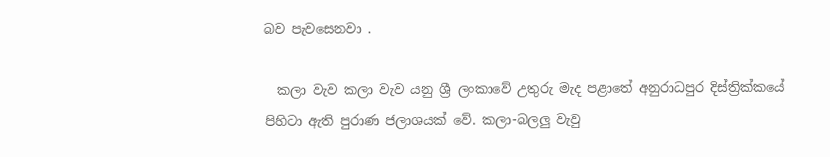බව පැවසෙනවා .

  කලා වැව කලා වැව යනු ශ්‍රී ලංකාවේ උතුරු මැද පළාතේ අනුරාධපුර දිස්ත්‍රික්කයේ පිහිටා ඇති පුරාණ ජලාශයක් වේ. කලා-බලලු වැවු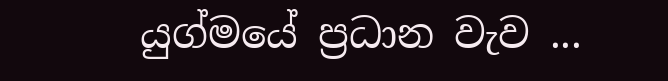යුග්මයේ ප්‍රධාන වැව ...